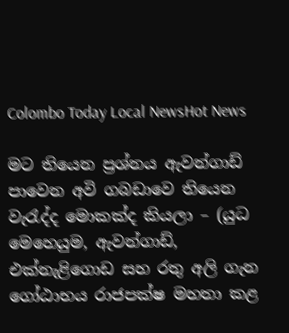Colombo Today Local NewsHot News

මට තියෙන ප්‍රශ්නය ඇවන්ගාඩ් පාවෙන අවි ගබඩාවෙ තියෙන වැරැද්ද මොකක්ද කියලා – (යුධ මෙහෙයුම, ඇවන්ගාඩ්, එක්නැළිගොඩ සහ රතු අලි ගැන ගෝඨාභය රාජපක්ෂ මහතා කළ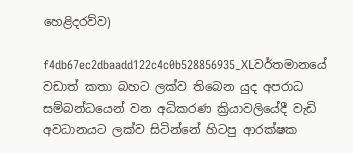හෙළිදරව්ව)

f4db67ec2dbaadd122c4c0b528856935_XLවර්තමානයේ වඩාත් කතා බහට ලක්ව තිබෙන යුද අපරාධ සම්බන්ධයෙන් වන අධිකරණ ක්‍රියාවලියේදී වැඩි අවධානයට ලක්ව සිටින්නේ හිටපු ආරක්ෂක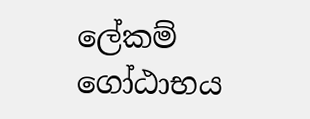ලේකම් ගෝඨාභය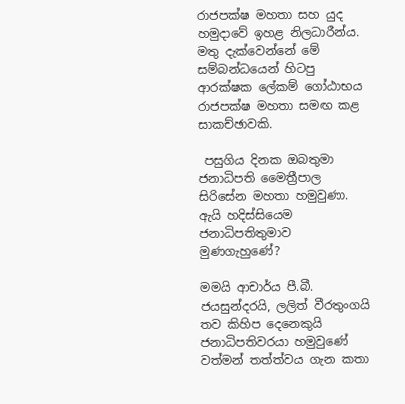රාජපක්ෂ මහතා සහ යුද හමුදාවේ ඉහළ නිලධාරීන්ය. මතු දැක්වෙන්නේ මේ සම්බන්ධයෙන් හිටපු ආරක්ෂක ලේකම් ගෝඨාභය රාජපක්ෂ මහතා සමඟ කළ සාකච්ඡාවකි.

 පසුගිය දිනක ඔබතුමා ජනාධිපති මෛත්‍රීපාල සිරිසේන මහතා හමුවුණා. ඇයි හදිස්සියෙම ජනාධිපතිතුමාව මුණගැහුණේ?

මමයි ආචාර්ය පී.බී. ජයසුන්දරයි, ලලිත් වීරතුංගයි තව කිහිප දෙනෙකුයි ජනාධිපතිවරයා හමුවුණේ වත්මන් තත්ත්වය ගැන කතා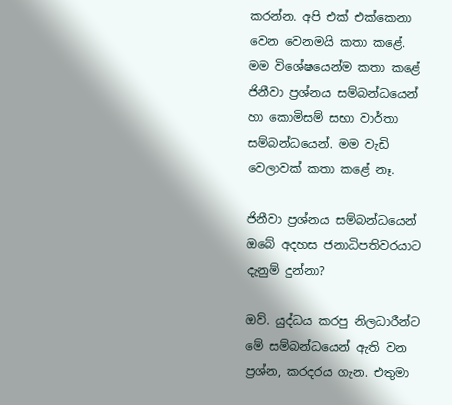කරන්න. අපි එක් එක්කෙනා වෙන වෙනමයි කතා කළේ. මම විශේෂයෙන්ම කතා කළේ ජිනීවා ප්‍රශ්නය සම්බන්ධයෙන් හා කොමිසම් සභා වාර්තා සම්බන්ධයෙන්. මම වැඩි වෙලාවක් කතා කළේ නෑ.

ජිනීවා ප්‍රශ්නය සම්බන්ධයෙන් ඔබේ අදහස ජනාධිපතිවරයාට දැනුම් දුන්නා?

ඔව්. යුද්ධය කරපු නිලධාරීන්ට මේ සම්බන්ධයෙන් ඇති වන ප්‍රශ්න, කරදරය ගැන. එතුමා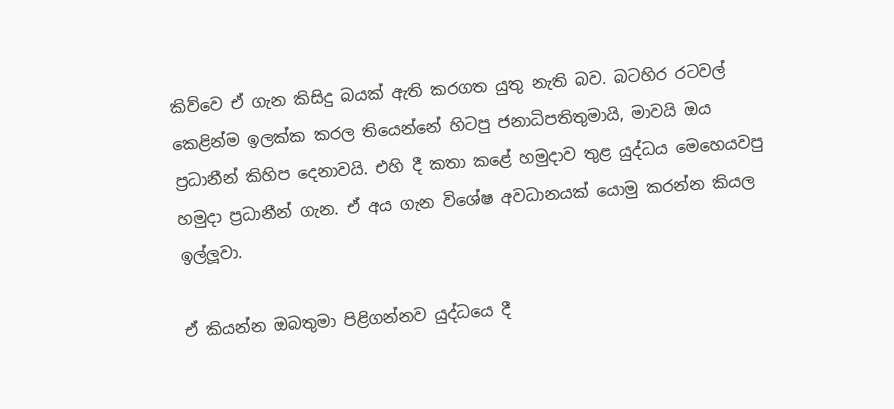කිව්වෙ ඒ ගැන කිසිදු බයක් ඇති කරගත යුතු නැති බව. බටහිර රටවල් කෙළින්ම ඉලක්ක කරල තියෙන්නේ හිටපු ජනාධිපතිතුමායි, මාවයි ඔය ප්‍රධානීන් කිහිප දෙනාවයි. එහි දී කතා කළේ හමුදාව තුළ යුද්ධය මෙහෙයවපු හමුදා ප්‍රධානීන් ගැන. ඒ අය ගැන විශේෂ අවධානයක් යොමු කරන්න කියල ඉල්ලූවා.

ඒ කියන්න ඔබතුමා පිළිගන්නව යුද්ධයෙ දී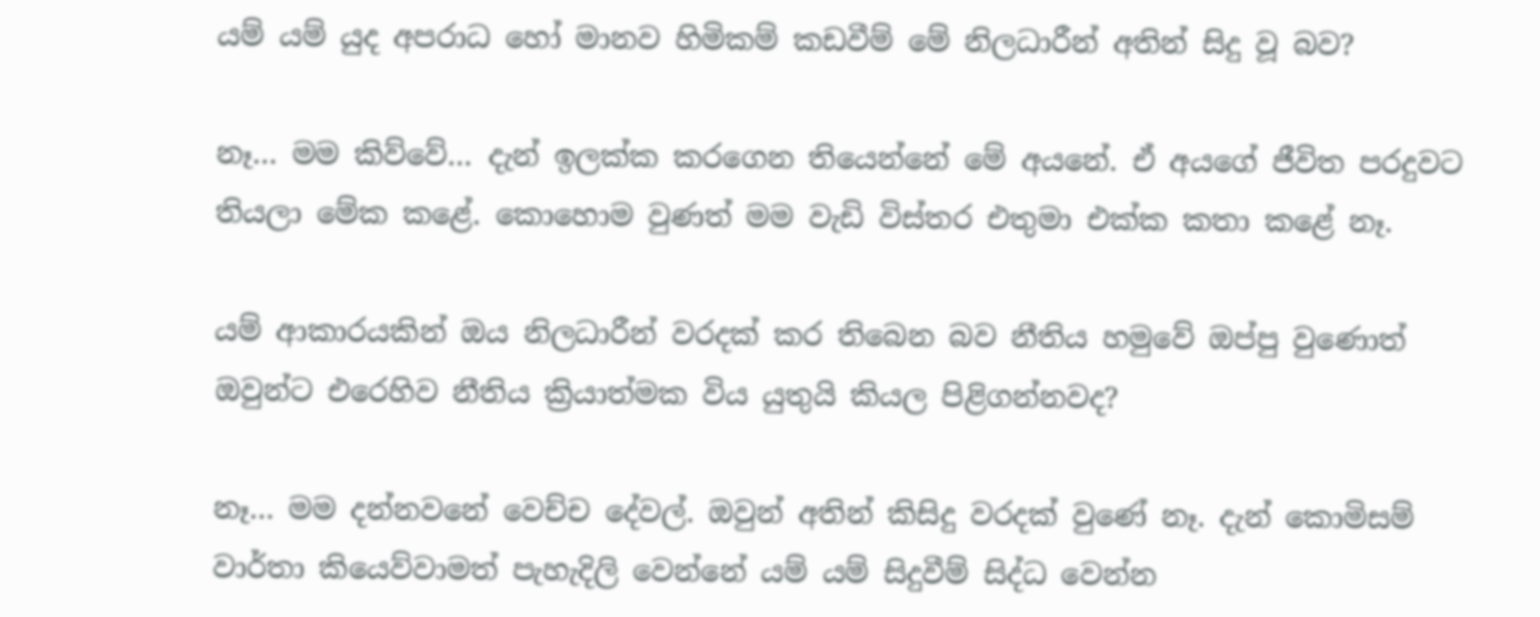යම් යම් යුද අපරාධ හෝ මානව හිමිකම් කඩවීම් මේ නිලධාරීන් අතින් සිදු වූ බව?

නෑ… මම කිව්වේ… දැන් ඉලක්ක කරගෙන තියෙන්නේ මේ අයනේ. ඒ අයගේ ජීවිත පරදුවට තියලා මේක කළේ. කොහොම වුණත් මම වැඩි විස්තර එතුමා එක්ක කතා කළේ නෑ.

යම් ආකාරයකින් ඔය නිලධාරීන් වරදක් කර තිබෙන බව නීතිය හමුවේ ඔප්පු වුණොත් ඔවුන්ට එරෙහිව නීතිය ක්‍රියාත්මක විය යුතුයි කියල පිළිගන්නවද?

නෑ… මම දන්නවනේ වෙච්ච දේවල්. ඔවුන් අතින් කිසිදු වරදක් වුණේ නෑ. දැන් කොමිසම් වාර්තා කියෙව්වාමත් පැහැදිලි වෙන්නේ යම් යම් සිදුවීම් සිද්ධ වෙන්න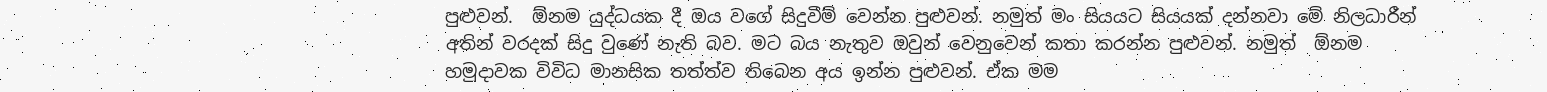පුළුවන්.  ඕනම යුද්ධයක දී ඔය වගේ සිදුවීම් වෙන්න පුළුවන්. නමුත් මං සියයට සියයක් දන්නවා මේ නිලධාරීන් අතින් වරදක් සිදු වුණේ නැති බව. මට බය නැතුව ඔවුන් වෙනුවෙන් කතා කරන්න පුළුවන්. නමුත්  ඕනම හමුදාවක විවිධ මානසික තත්ත්ව තිබෙන අය ඉන්න පුළුවන්. ඒක මම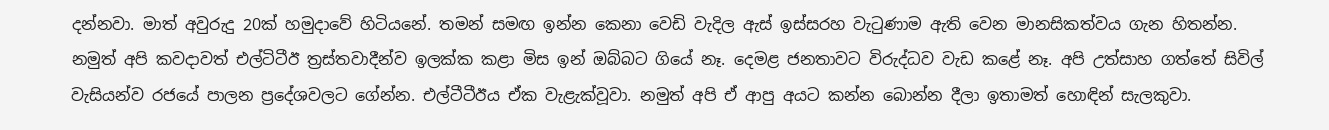දන්නවා. මාත් අවුරුදු 20ක් හමුදාවේ හිටියනේ. තමන් සමඟ ඉන්න කෙනා වෙඩි වැදිල ඇස් ඉස්සරහ වැටුණාම ඇති වෙන මානසිකත්වය ගැන හිතන්න. නමුත් අපි කවදාවත් එල්ටිටීඊ ත්‍රස්තවාදීන්ව ඉලක්ක කළා මිස ඉන් ඔබ්බට ගියේ නෑ. දෙමළ ජනතාවට විරුද්ධව වැඩ කළේ නෑ. අපි උත්සාහ ගත්තේ සිවිල් වැසියන්ව රජයේ පාලන ප්‍රදේශවලට ගේන්න. එල්ටීටීඊය ඒක වැළැක්වූවා. නමුත් අපි ඒ ආපු අයට කන්න බොන්න දීලා ඉතාමත් හොඳින් සැලකුවා.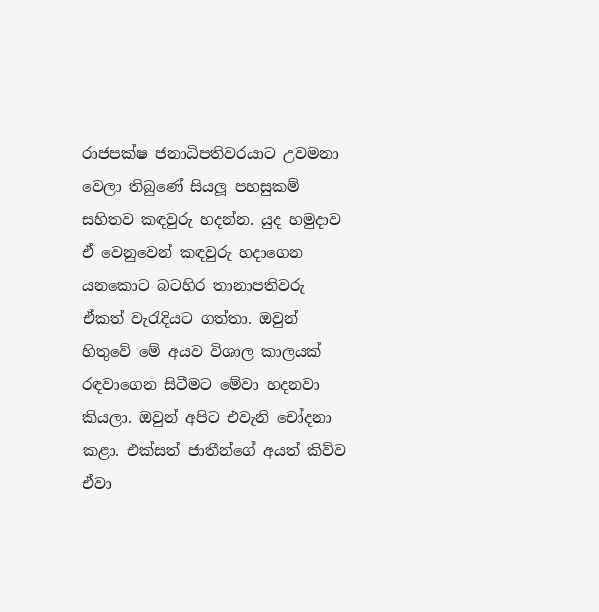රාජපක්ෂ ජනාධිපතිවරයාට උවමනා වෙලා තිබුණේ සියලූ පහසුකම් සහිතව කඳවුරු හදන්න. යුද හමුදාව ඒ වෙනුවෙන් කඳවුරු හදාගෙන යනකොට බටහිර තානාපතිවරු ඒකත් වැරැදියට ගත්තා. ඔවුන් හිතුවේ මේ අයව විශාල කාලයක් රඳවාගෙන සිටීමට මේවා හදනවා කියලා. ඔවුන් අපිට එවැනි චෝදනා කළා. එක්සත් ජාතීන්ගේ අයත් කිව්ව ඒවා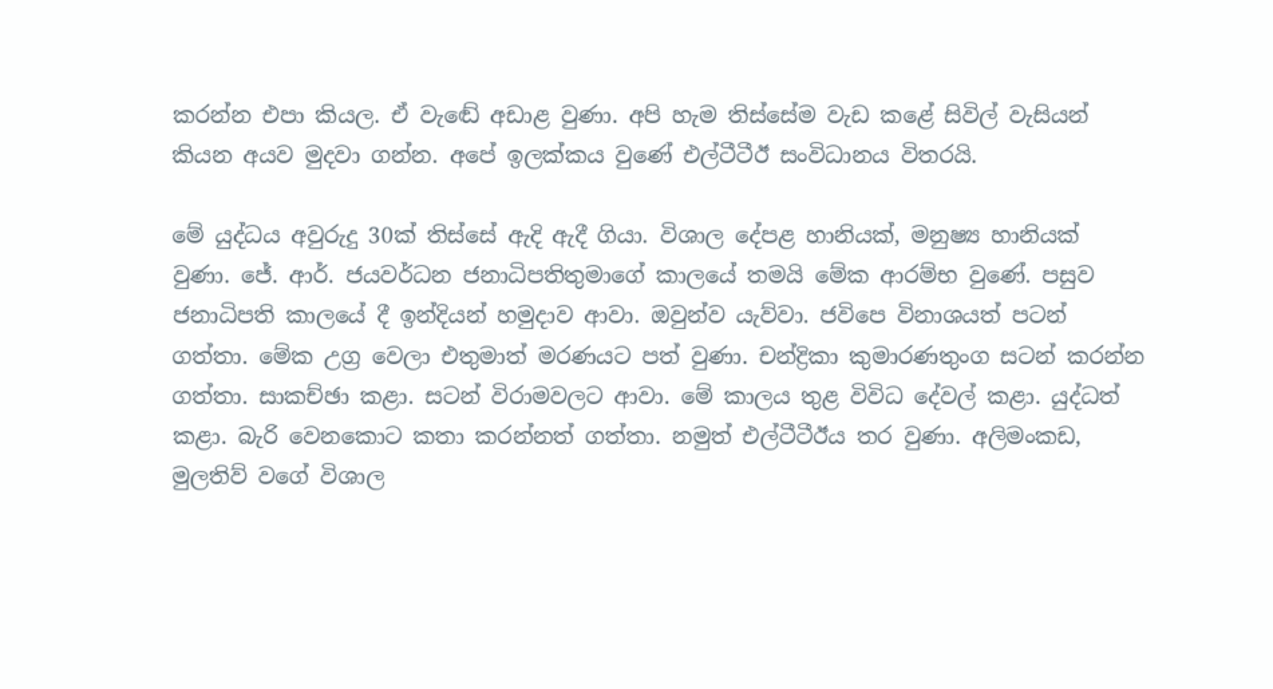කරන්න එපා කියල. ඒ වැඬේ අඩාළ වුණා. අපි හැම තිස්සේම වැඩ කළේ සිවිල් වැසියන් කියන අයව මුදවා ගන්න. අපේ ඉලක්කය වුණේ එල්ටීටීඊ සංවිධානය විතරයි.

මේ යුද්ධය අවුරුදු 30ක් තිස්සේ ඇදි ඇදී ගියා. විශාල දේපළ හානියක්, මනුෂ්‍ය හානියක් වුණා. ජේ. ආර්. ජයවර්ධන ජනාධිපතිතුමාගේ කාලයේ තමයි මේක ආරම්භ වුණේ. පසුව ජනාධිපති කාලයේ දී ඉන්දියන් හමුදාව ආවා. ඔවුන්ව යැව්වා. ජවිපෙ විනාශයත් පටන් ගත්තා. මේක උග්‍ර වෙලා එතුමාත් මරණයට පත් වුණා. චන්ද්‍රිකා කුමාරණතුංග සටන් කරන්න ගත්තා. සාකච්ඡා කළා. සටන් විරාමවලට ආවා. මේ කාලය තුළ විවිධ දේවල් කළා. යුද්ධත් කළා. බැරි වෙනකොට කතා කරන්නත් ගත්තා. නමුත් එල්ටීටීඊය තර වුණා. අලිමංකඩ, මුලතිව් වගේ විශාල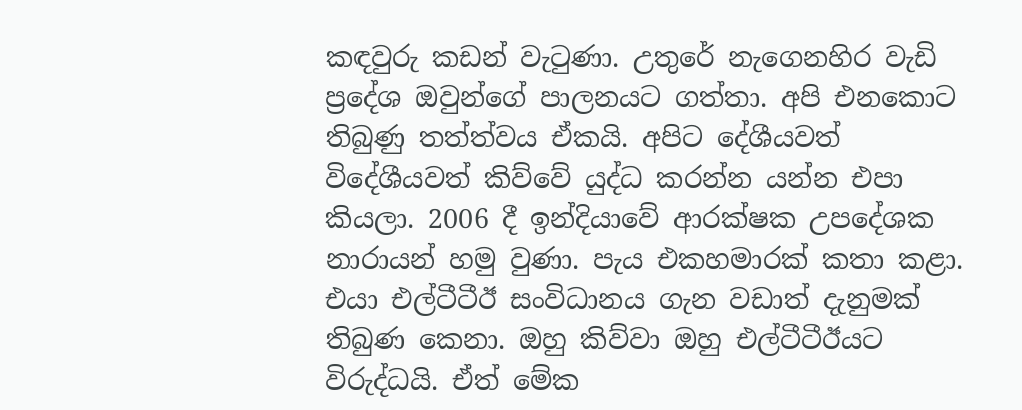කඳවුරු කඩන් වැටුණා. උතුරේ නැගෙනහිර වැඩි ප්‍රදේශ ඔවුන්ගේ පාලනයට ගත්තා. අපි එනකොට තිබුණු තත්ත්වය ඒකයි. අපිට දේශීයවත් විදේශීයවත් කිව්වේ යුද්ධ කරන්න යන්න එපා කියලා. 2006 දී ඉන්දියාවේ ආරක්ෂක උපදේශක නාරායන් හමු වුණා. පැය එකහමාරක් කතා කළා. එයා එල්ටීටීඊ සංවිධානය ගැන වඩාත් දැනුමක් තිබුණ කෙනා. ඔහු කිව්වා ඔහු එල්ටීටීඊයට විරුද්ධයි. ඒත් මේක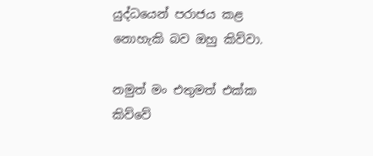යුද්ධයෙන් පරාජය කළ නොහැකි බව ඔහු කිව්වා.

නමුත් මං එතුමත් එක්ක කිව්වේ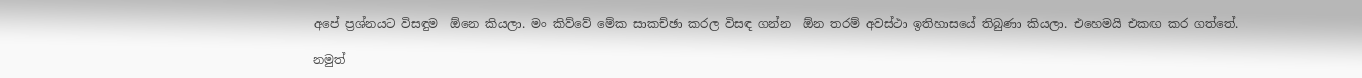අපේ ප්‍රශ්නයට විසඳුම  ඕනෙ කියලා. මං කිව්වේ මේක සාකච්ඡා කරල විසඳ ගන්න  ඕන තරම් අවස්ථා ඉතිහාසයේ තිබුණා කියලා. එහෙමයි එකඟ කර ගත්තේ.

නමුත්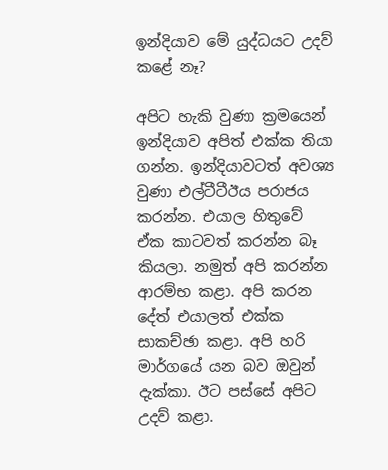ඉන්දියාව මේ යුද්ධයට උදව් කළේ නෑ?

අපිට හැකි වුණා ක්‍රමයෙන් ඉන්දියාව අපිත් එක්ක තියා ගන්න. ඉන්දියාවටත් අවශ්‍ය වුණා එල්ටීටීඊය පරාජය කරන්න. එයාල හිතුවේ ඒක කාටවත් කරන්න බෑ කියලා. නමුත් අපි කරන්න ආරම්භ කළා. අපි කරන දේත් එයාලත් එක්ක සාකච්ඡා කළා. අපි හරි මාර්ගයේ යන බව ඔවුන් දැක්කා. ඊට පස්සේ අපිට උදව් කළා.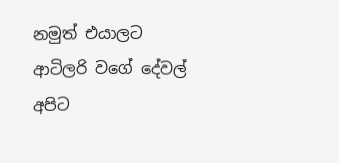නමුත් එයාලට ආටිලරි වගේ දේවල් අපිට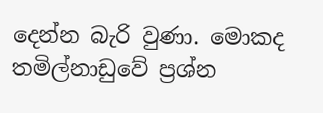දෙන්න බැරි වුණා. මොකද තමිල්නාඩුවේ ප්‍රශ්න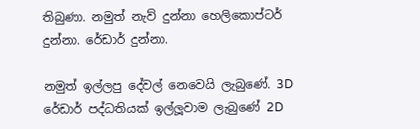තිබුණා. නමුත් නැව් දුන්නා හෙලිකොප්ටර් දුන්නා. රේඩාර් දුන්නා.

නමුත් ඉල්ලපු දේවල් නෙවෙයි ලැබුණේ. 3D රේඩාර් පද්ධතියක් ඉල්ලූවාම ලැබුණේ 2D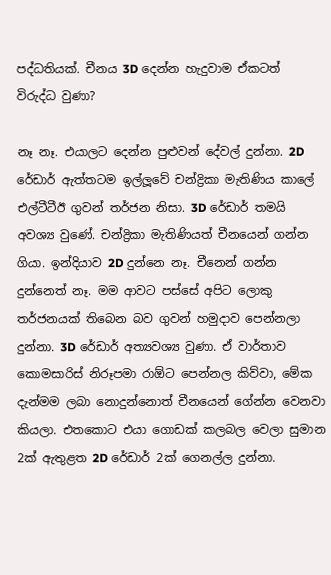පද්ධතියක්. චීනය 3D දෙන්න හැදුවාම ඒකටත් විරුද්ධ වුණා?

නෑ නෑ. එයාලට දෙන්න පුළුවන් දේවල් දුන්නා. 2D රේඩාර් ඇත්තටම ඉල්ලූවේ චන්ද්‍රිකා මැතිණිය කාලේ එල්ටීටීඊ ගුවන් තර්ජන නිසා. 3D රේඩාර් තමයි අවශ්‍ය වුණේ. චන්ද්‍රිකා මැතිණියත් චීනයෙන් ගන්න ගියා. ඉන්දියාව 2D දුන්නෙ නෑ. චීනෙන් ගන්න දුන්නෙත් නෑ. මම ආවට පස්සේ අපිට ලොකු තර්ජනයක් තිබෙන බව ගුවන් හමුදාව පෙන්නලා දුන්නා. 3D රේඩාර් අත්‍යවශ්‍ය වුණා. ඒ වාර්තාව කොමසාරිස් නිරූපමා රාඕට පෙන්නල කිව්වා, මේක දැන්මම ලබා නොදුන්නොත් චීනයෙන් ගේන්න වෙනවා කියලා. එතකොට එයා ගොඩක් කලබල වෙලා සුමාන 2ක් ඇතුළත 2D රේඩාර් 2ක් ගෙනල්ල දුන්නා.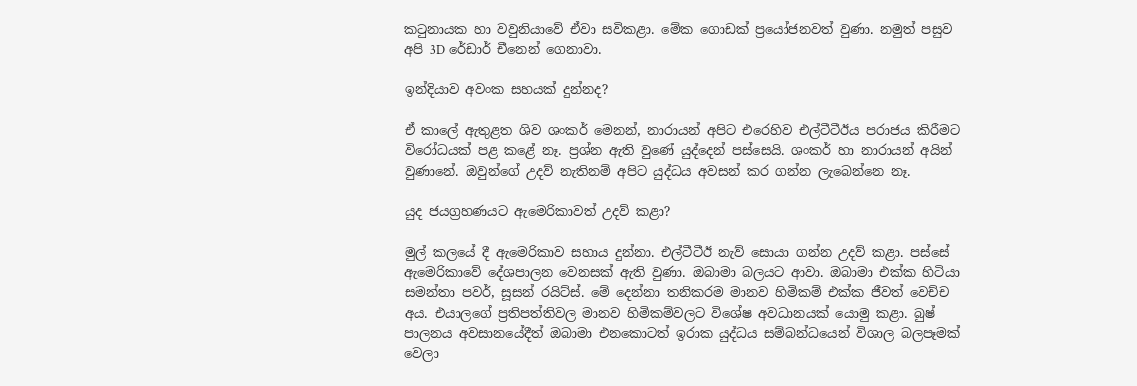කටුනායක හා වවුනියාවේ ඒවා සවිකළා. මේක ගොඩක් ප්‍රයෝජනවත් වුණා. නමුත් පසුව අපි 3D රේඩාර් චීනෙන් ගෙනාවා.

ඉන්දියාව අවංක සහයක් දුන්නද?

ඒ කාලේ ඇතුළත ශිව ශංකර් මෙනන්, නාරායන් අපිට එරෙහිව එල්ටීටීඊය පරාජය කිරීමට විරෝධයක් පළ කළේ නෑ. ප්‍රශ්න ඇති වුණේ යුද්දෙන් පස්සෙයි. ශංකර් හා නාරායන් අයින් වුණානේ. ඔවුන්ගේ උදව් නැතිනම් අපිට යුද්ධය අවසන් කර ගන්න ලැබෙන්නෙ නෑ.

යුද ජයග්‍රහණයට ඇමෙරිකාවත් උදව් කළා?

මුල් කලයේ දී ඇමෙරිකාව සහාය දුන්නා. එල්ටීටීඊ නැව් සොයා ගන්න උදව් කළා. පස්සේ ඇමෙරිකාවේ දේශපාලන වෙනසක් ඇති වුණා. ඔබාමා බලයට ආවා. ඔබාමා එක්ක හිටියා සමන්තා පවර්, සූසන් රයිට්ස්. මේ දෙන්නා තනිකරම මානව හිමිකම් එක්ක ජීවත් වෙච්ච අය. එයාලගේ ප්‍රතිපත්තිවල මානව හිමිකම්වලට විශේෂ අවධානයක් යොමු කළා. බුෂ් පාලනය අවසානයේදීත් ඔබාමා එනකොටත් ඉරාක යුද්ධය සම්බන්ධයෙන් විශාල බලපෑමක් වෙලා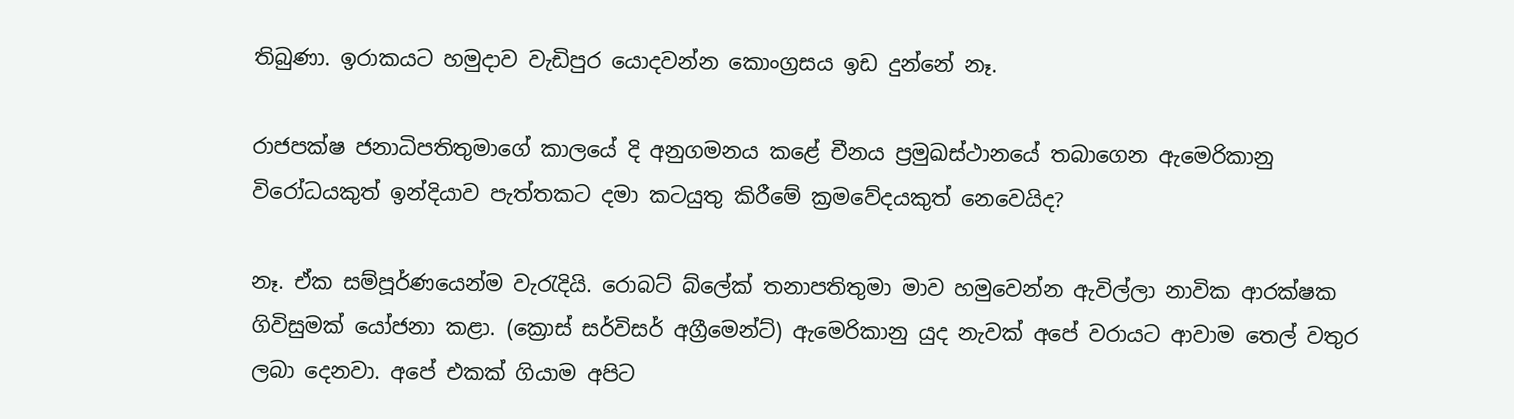තිබුණා. ඉරාකයට හමුදාව වැඩිපුර යොදවන්න කොංග්‍රසය ඉඩ දුන්නේ නෑ.

රාජපක්ෂ ජනාධිපතිතුමාගේ කාලයේ දි අනුගමනය කළේ චීනය ප්‍රමුඛස්ථානයේ තබාගෙන ඇමෙරිකානු විරෝධයකුත් ඉන්දියාව පැත්තකට දමා කටයුතු කිරීමේ ක්‍රමවේදයකුත් නෙවෙයිද?

නෑ. ඒක සම්පූර්ණයෙන්ම වැරැදියි. රොබට් බ්ලේක් තනාපතිතුමා මාව හමුවෙන්න ඇවිල්ලා නාවික ආරක්ෂක ගිවිසුමක් යෝජනා කළා. (ක්‍රොස් සර්විසර් අග්‍රීමෙන්ට්) ඇමෙරිකානු යුද නැවක් අපේ වරායට ආවාම තෙල් වතුර ලබා දෙනවා. අපේ එකක් ගියාම අපිට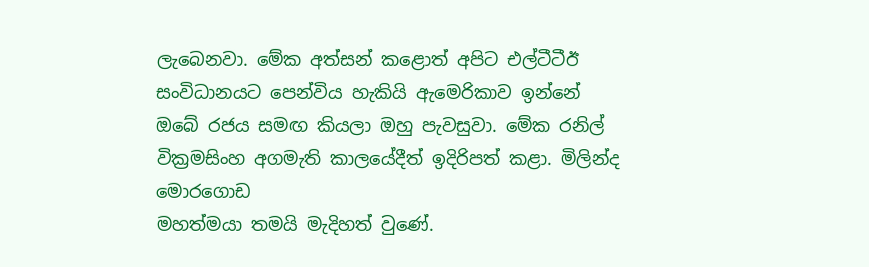ලැබෙනවා. මේක අත්සන් කළොත් අපිට එල්ටීටීඊ සංවිධානයට පෙන්විය හැකියි ඇමෙරිකාව ඉන්නේ ඔබේ රජය සමඟ කියලා ඔහු පැවසුවා. මේක රනිල් වික්‍රමසිංහ අගමැති කාලයේදීත් ඉදිරිපත් කළා. මිලින්ද මොරගොඩ
මහත්මයා තමයි මැදිහත් වුණේ.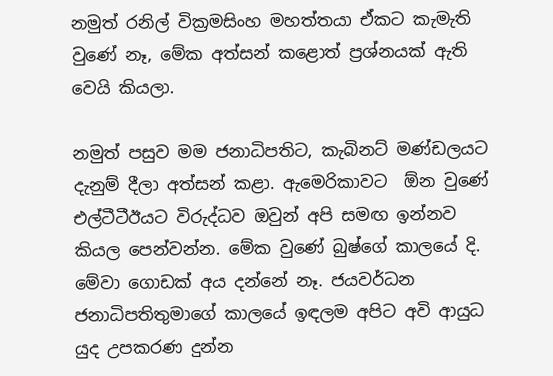නමුත් රනිල් වික්‍රමසිංහ මහත්තයා ඒකට කැමැති වුණේ නෑ, මේක අත්සන් කළොත් ප්‍රශ්නයක් ඇති වෙයි කියලා.

නමුත් පසුව මම ජනාධිපතිට, කැබිනට් මණ්ඩලයට දැනුම් දීලා අත්සන් කළා. ඇමෙරිකාවට  ඕන වුණේ එල්ටීටීඊයට විරුද්ධව ඔවුන් අපි සමඟ ඉන්නව කියල පෙන්වන්න. මේක වුණේ බුෂ්ගේ කාලයේ දි. මේවා ගොඩක් අය දන්නේ නෑ. ජයවර්ධන ජනාධිපතිතුමාගේ කාලයේ ඉඳලම අපිට අවි ආයුධ යුද උපකරණ දුන්න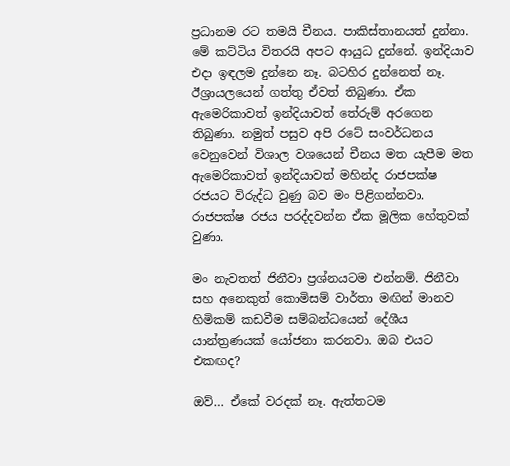ප්‍රධානම රට තමයි චීනය. පාකිස්තානයත් දුන්නා. මේ කට්ටිය විතරයි අපට ආයුධ දුන්නේ. ඉන්දියාව එදා ඉඳලම දුන්නෙ නෑ. බටහිර දුන්නෙත් නෑ. ඊශ්‍රායලයෙන් ගත්තු ඒවත් තිබුණා. ඒක ඇමෙරිකාවත් ඉන්දියාවත් තේරුම් අරගෙන තිබුණා. නමුත් පසුව අපි රටේ සංවර්ධනය වෙනුවෙන් විශාල වශයෙන් චීනය මත යැපීම මත ඇමෙරිකාවත් ඉන්දියාවත් මහින්ද රාජපක්ෂ රජයට විරුද්ධ වුණු බව මං පිළිගන්නවා. රාජපක්ෂ රජය පරද්දවන්න ඒක මූලික හේතුවක් වුණා.

මං නැවතත් ජිනීවා ප්‍රශ්නයටම එන්නම්. ජිනීවා සහ අනෙකුත් කොමිසම් වාර්තා මඟින් මානව හිමිකම් කඩවීම සම්බන්ධයෙන් දේශීය යාන්ත්‍රණයක් යෝජනා කරනවා. ඔබ එයට එකඟද?

ඔව්… ඒකේ වරදක් නෑ. ඇත්තටම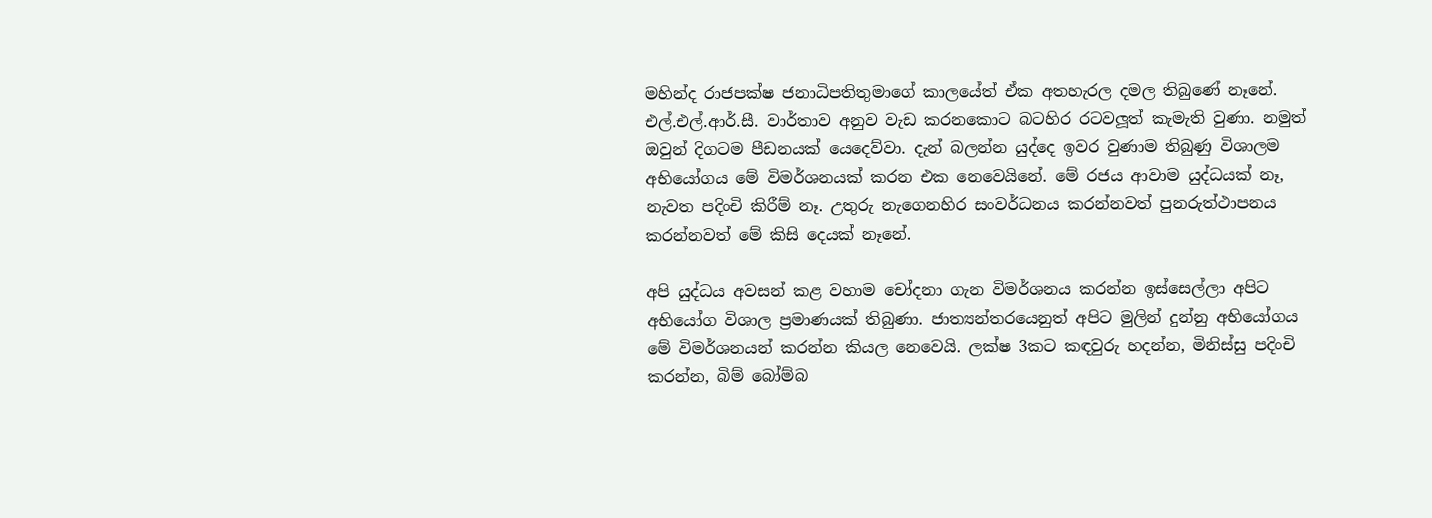මහින්ද රාජපක්ෂ ජනාධිපතිතුමාගේ කාලයේත් ඒක අතහැරල දමල තිබුණේ නෑනේ. එල්.එල්.ආර්.සී. වාර්තාව අනුව වැඩ කරනකොට බටහිර රටවලූත් කැමැති වුණා. නමුත් ඔවුන් දිගටම පීඩනයක් යෙදෙව්වා. දැන් බලන්න යුද්දෙ ඉවර වුණාම තිබුණු විශාලම අභියෝගය මේ විමර්ශනයක් කරන එක නෙවෙයිනේ. මේ රජය ආවාම යුද්ධයක් නෑ, නැවත පදිංචි කිරීම් නෑ. උතුරු නැගෙනහිර සංවර්ධනය කරන්නවත් පුනරුත්ථාපනය කරන්නවත් මේ කිසි දෙයක් නෑනේ.

අපි යුද්ධය අවසන් කළ වහාම චෝදනා ගැන විමර්ශනය කරන්න ඉස්සෙල්ලා අපිට අභියෝග විශාල ප්‍රමාණයක් තිබුණා. ජාත්‍යන්තරයෙනුත් අපිට මුලින් දුන්නු අභියෝගය මේ විමර්ශනයන් කරන්න කියල නෙවෙයි. ලක්ෂ 3කට කඳවුරු හදන්න, මිනිස්සු පදිංචි කරන්න, බිම් බෝම්බ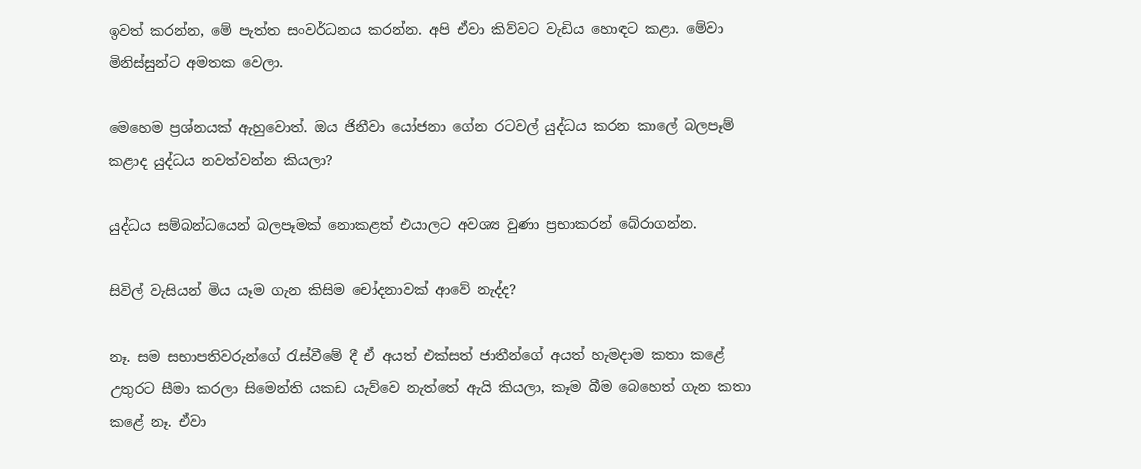ඉවත් කරන්න, මේ පැත්ත සංවර්ධනය කරන්න. අපි ඒවා කිව්වට වැඩිය හොඳට කළා. මේවා මිනිස්සුන්ට අමතක වෙලා.

මෙහෙම ප්‍රශ්නයක් ඇහුවොත්. ඔය ජිනීවා යෝජනා ගේන රටවල් යුද්ධය කරන කාලේ බලපෑම් කළාද යුද්ධය නවත්වන්න කියලා?

යුද්ධය සම්බන්ධයෙන් බලපෑමක් නොකළත් එයාලට අවශ්‍ය වුණා ප්‍රභාකරන් බේරාගන්න.

සිවිල් වැසියන් මිය යෑම ගැන කිසිම චෝදනාවක් ආවේ නැද්ද?

නෑ. සම සභාපතිවරුන්ගේ රැස්වීමේ දී ඒ අයත් එක්සත් ජාතීන්ගේ අයත් හැමදාම කතා කළේ උතුරට සීමා කරලා සිමෙන්ති යකඩ යැව්වෙ නැත්තේ ඇයි කියලා, කෑම බීම බෙහෙත් ගැන කතා කළේ නෑ. ඒවා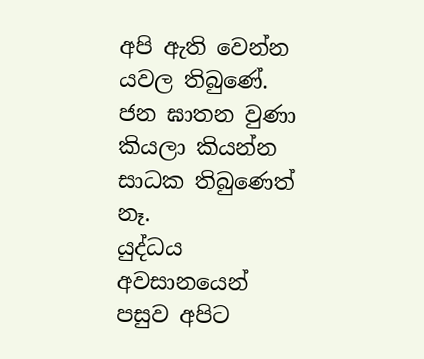අපි ඇති වෙන්න යවල තිබුණේ. ජන ඝාතන වුණා කියලා කියන්න සාධක තිබුණෙත් නෑ.
යුද්ධය අවසානයෙන් පසුව අපිට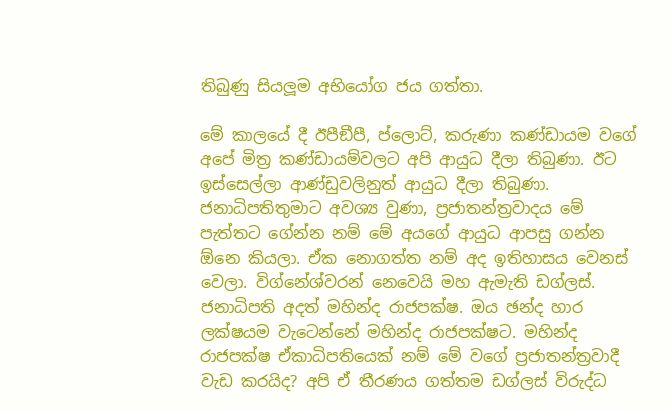තිබුණු සියලූම අභියෝග ජය ගත්තා.

මේ කාලයේ දී ඊපීඞීපී, ප්ලොට්, කරුණා කණ්ඩායම වගේ අපේ මිත්‍ර කණ්ඩායම්වලට අපි ආයුධ දීලා තිබුණා. ඊට ඉස්සෙල්ලා ආණ්ඩුවලිනුත් ආයුධ දීලා තිබුණා. ජනාධිපතිතුමාට අවශ්‍ය වුණා, ප්‍රජාතන්ත්‍රවාදය මේ පැත්තට ගේන්න නම් මේ අයගේ ආයුධ ආපසු ගන්න  ඕනෙ කියලා. ඒක නොගත්ත නම් අද ඉතිහාසය වෙනස් වෙලා. විග්නේශ්වරන් නෙවෙයි මහ ඇමැති ඩග්ලස්. ජනාධිපති අදත් මහින්ද රාජපක්ෂ. ඔය ඡන්ද හාර ලක්ෂයම වැටෙන්නේ මහින්ද රාජපක්ෂට. මහින්ද රාජපක්ෂ ඒකාධිපතියෙක් නම් මේ වගේ ප්‍රජාතන්ත්‍රවාදී වැඩ කරයිද? අපි ඒ තීරණය ගත්තම ඩග්ලස් විරුද්ධ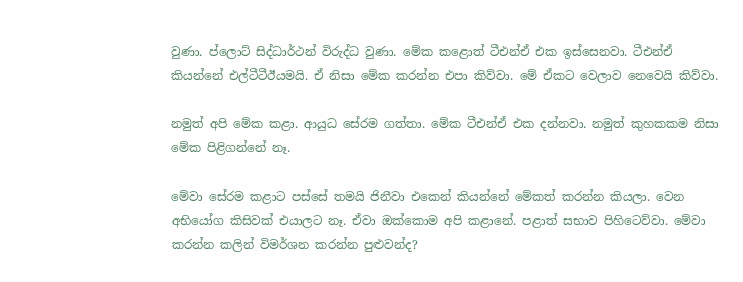වුණා. ප්ලොට් සිද්ධාර්ථන් විරුද්ධ වුණා. මේක කළොත් ටීඑන්ඒ එක ඉස්සෙනවා. ටීඑන්ඒ කියන්නේ එල්ටීටීඊයමයි. ඒ නිසා මේක කරන්න එපා කිව්වා. මේ ඒකට වෙලාව නෙවෙයි කිව්වා.

නමුත් අපි මේක කළා. ආයුධ සේරම ගත්තා. මේක ටීඑන්ඒ එක දන්නවා. නමුත් කුහකකම නිසා මේක පිළිගන්නේ නෑ.

මේවා සේරම කළාට පස්සේ තමයි ජිනීවා එකෙන් කියන්නේ මේකත් කරන්න කියලා. වෙන අභියෝග කිසිවක් එයාලට නෑ. ඒවා ඔක්කොම අපි කළානේ. පළාත් සභාව පිහිටෙව්වා. මේවා කරන්න කලින් විමර්ශන කරන්න පුළුවන්ද?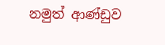නමුත් ආණ්ඩුව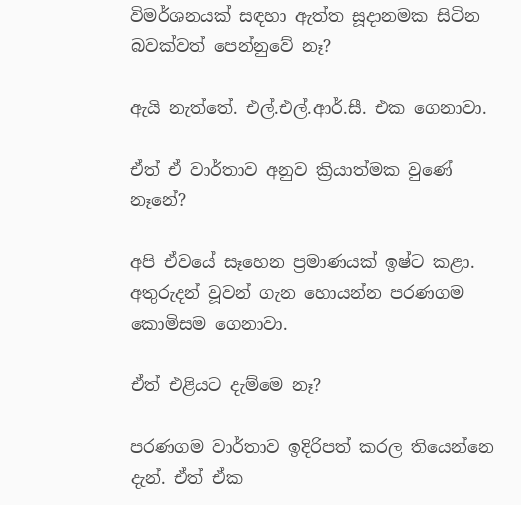විමර්ශනයක් සඳහා ඇත්ත සූදානමක සිටින බවක්වත් පෙන්නුවේ නෑ?

ඇයි නැත්තේ. එල්.එල්.ආර්.සී. එක ගෙනාවා.

ඒත් ඒ වාර්තාව අනුව ක්‍රියාත්මක වුණේ නෑනේ?

අපි ඒවයේ සෑහෙන ප්‍රමාණයක් ඉෂ්ට කළා. අතුරුදන් වූවන් ගැන හොයන්න පරණගම කොමිසම ගෙනාවා.

ඒත් එළියට දැම්මෙ නෑ?

පරණගම වාර්තාව ඉදිරිපත් කරල තියෙන්නෙ දැන්. ඒත් ඒක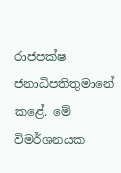රාජපක්ෂ ජනාධිපතිතුමානේ කළේ. මේ විමර්ශනයක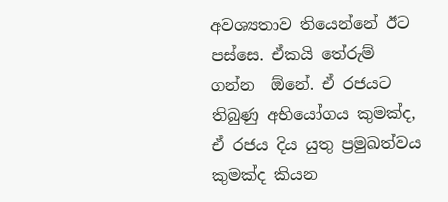අවශ්‍යතාව තියෙන්නේ ඊට පස්සෙ. ඒකයි තේරුම් ගන්න  ඕනේ. ඒ රජයට තිබුණු අභියෝගය කුමක්ද, ඒ රජය දිය යුතු ප්‍රමුඛත්වය කුමක්ද කියන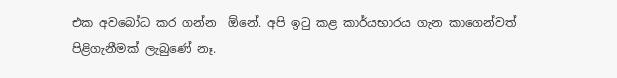එක අවබෝධ කර ගන්න  ඕනේ. අපි ඉටු කළ කාර්යභාරය ගැන කාගෙන්වත් පිළිගැනීමක් ලැබුණේ නෑ.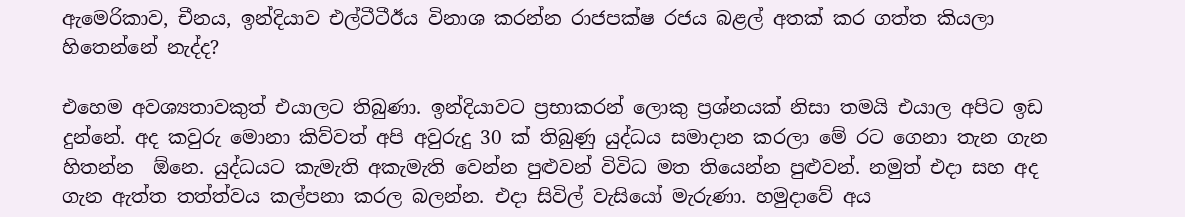ඇමෙරිකාව, චීනය, ඉන්දියාව එල්ටීටීඊය විනාශ කරන්න රාජපක්ෂ රජය බළල් අතක් කර ගත්ත කියලා හිතෙන්නේ නැද්ද?

එහෙම අවශ්‍යතාවකුත් එයාලට තිබුණා. ඉන්දියාවට ප්‍රභාකරන් ලොකු ප්‍රශ්නයක් නිසා තමයි එයාල අපිට ඉඩ දුන්නේ. අද කවුරු මොනා කිව්වත් අපි අවුරුදු 30 ක් තිබුණු යුද්ධය සමාදාන කරලා මේ රට ගෙනා තැන ගැන හිතන්න  ඕනෙ. යුද්ධයට කැමැති අකැමැති වෙන්න පුළුවන් විවිධ මත තියෙන්න පුළුවන්. නමුත් එදා සහ අද ගැන ඇත්ත තත්ත්වය කල්පනා කරල බලන්න. එදා සිවිල් වැසියෝ මැරුණා. හමුදාවේ අය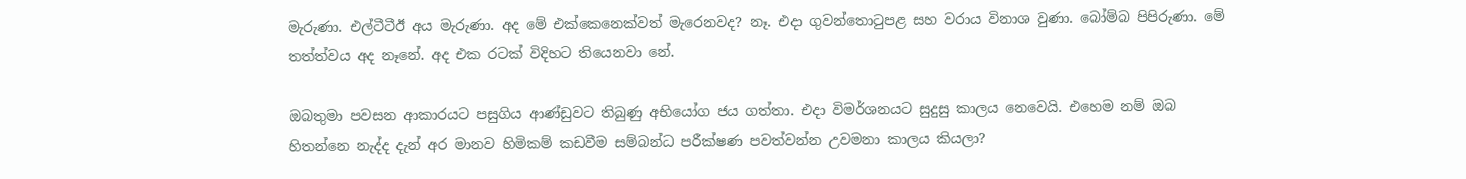මැරුණා. එල්ටීටීඊ අය මැරුණා. අද මේ එක්කෙනෙක්වත් මැරෙනවද? නෑ. එදා ගුවන්තොටුපළ සහ වරාය විනාශ වුණා. බෝම්බ පිපිරුණා. මේ තත්ත්වය අද නෑනේ. අද එක රටක් විදිහට තියෙනවා නේ.

ඔබතුමා පවසන ආකාරයට පසුගිය ආණ්ඩුවට තිබුණු අභියෝග ජය ගත්තා. එදා විමර්ශනයට සුදුසු කාලය නෙවෙයි. එහෙම නම් ඔබ හිතන්නෙ නැද්ද දැන් අර මානව හිමිකම් කඩවීම සම්බන්ධ පරීක්ෂණ පවත්වන්න උවමනා කාලය කියලා?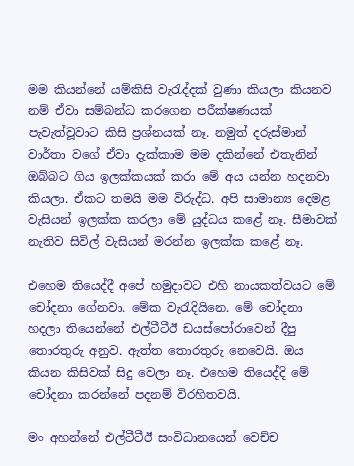මම කියන්නේ යම්කිසි වැරැද්දක් වුණා කියලා කියනව නම් ඒවා සම්බන්ධ කරගෙන පරීක්ෂණයක් පැවැත්වූවාට කිසි ප්‍රශ්නයක් නෑ. නමුත් දරුස්මාන් වාර්තා වගේ ඒවා දැක්කාම මම දකින්නේ එතැනින් ඔබ්බට ගිය ඉලක්කයක් කරා මේ අය යන්න හදනවා කියලා. ඒකට තමයි මම විරුද්ධ. අපි සාමාන්‍ය දෙමළ වැසියන් ඉලක්ක කරලා මේ යුද්ධය කළේ නෑ. සීමාවක් නැතිව සිවිල් වැසියන් මරන්න ඉලක්ක කළේ නෑ.

එහෙම තියෙද්දී අපේ හමුදාවට එහි නායකත්වයට මේ චෝදනා ගේනවා. මේක වැරැදියිනෙ. මේ චෝදනා හදලා තියෙන්නේ එල්ටීටීඊ ඩයස්පෝරාවෙන් දීපු තොරතුරු අනුව. ඇත්ත තොරතුරු නෙවෙයි. ඔය කියන කිසිවක් සිදු වෙලා නෑ. එහෙම තියෙද්දි මේ චෝදනා කරන්නේ පදනම් විරහිතවයි.

මං අහන්නේ එල්ටීටීඊ සංවිධානයෙන් වෙච්ච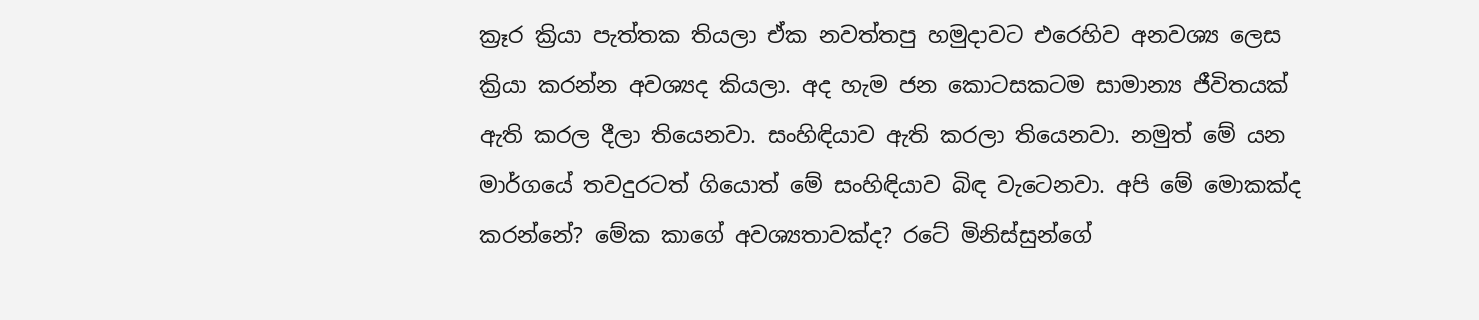ක්‍රෑර ක්‍රියා පැත්තක තියලා ඒක නවත්තපු හමුදාවට එරෙහිව අනවශ්‍ය ලෙස ක්‍රියා කරන්න අවශ්‍යද කියලා. අද හැම ජන කොටසකටම සාමාන්‍ය ජීවිතයක් ඇති කරල දීලා තියෙනවා. සංහිඳියාව ඇති කරලා තියෙනවා. නමුත් මේ යන මාර්ගයේ තවදුරටත් ගියොත් මේ සංහිඳියාව බිඳ වැටෙනවා. අපි මේ මොකක්ද කරන්නේ? මේක කාගේ අවශ්‍යතාවක්ද? රටේ මිනිස්සුන්ගේ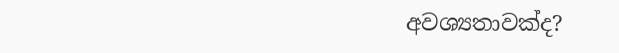අවශ්‍යතාවක්ද?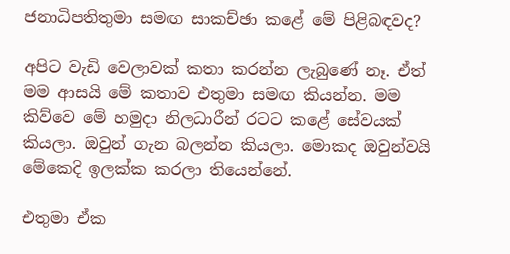ජනාධිපතිතුමා සමඟ සාකච්ඡා කළේ මේ පිළිබඳවද?

අපිට වැඩි වෙලාවක් කතා කරන්න ලැබුණේ නෑ. ඒත් මම ආසයි මේ කතාව එතුමා සමඟ කියන්න. මම කිව්වෙ මේ හමුදා නිලධාරීන් රටට කළේ සේවයක් කියලා. ඔවුන් ගැන බලන්න කියලා. මොකද ඔවුන්වයි මේකෙදි ඉලක්ක කරලා තියෙන්නේ.

එතුමා ඒක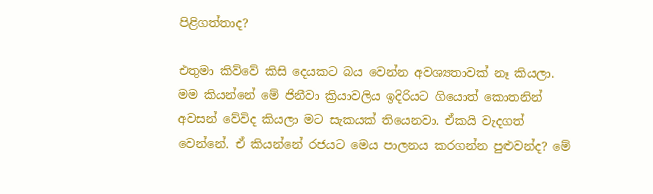පිළිගත්තාද?

එතුමා කිව්වේ කිසි දෙයකට බය වෙන්න අවශ්‍යතාවක් නෑ කියලා. මම කියන්නේ මේ ජිනීවා ක්‍රියාවලිය ඉදිරියට ගියොත් කොතනින් අවසන් වේවිද කියලා මට සැකයක් තියෙනවා. ඒකයි වැදගත් වෙන්නේ. ඒ කියන්නේ රජයට මෙය පාලනය කරගන්න පුළුවන්ද? මේ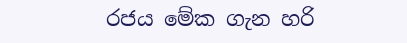රජය මේක ගැන හරි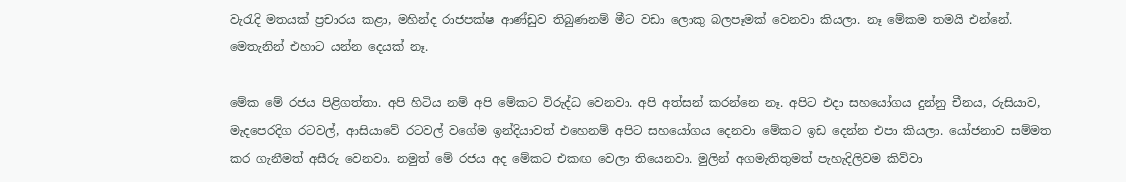වැරැදි මතයක් ප්‍රචාරය කළා, මහින්ද රාජපක්ෂ ආණ්ඩුව තිබුණනම් මීට වඩා ලොකු බලපෑමක් වෙනවා කියලා. නෑ මේකම තමයි එන්නේ. මෙතැනින් එහාට යන්න දෙයක් නෑ.

මේක මේ රජය පිළිගත්තා. අපි හිටිය නම් අපි මේකට විරුද්ධ වෙනවා. අපි අත්සන් කරන්නෙ නෑ. අපිට එදා සහයෝගය දුන්නු චීනය, රුසියාව, මැදපෙරදිග රටවල්, ආසියාවේ රටවල් වගේම ඉන්දියාවත් එහෙනම් අපිට සහයෝගය දෙනවා මේකට ඉඩ දෙන්න එපා කියලා. යෝජනාව සම්මත කර ගැනීමත් අසීරු වෙනවා. නමුත් මේ රජය අද මේකට එකඟ වෙලා තියෙනවා. මුලින් අගමැතිතුමත් පැහැදිලිවම කිව්වා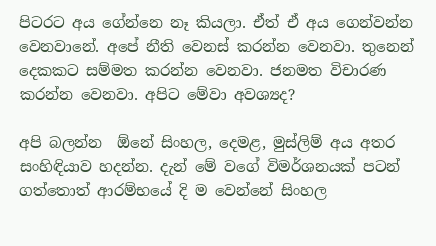පිටරට අය ගේන්නෙ නෑ කියලා. ඒත් ඒ අය ගෙන්වන්න වෙනවානේ. අපේ නීති වෙනස් කරන්න වෙනවා. තුනෙන් දෙකකට සම්මත කරන්න වෙනවා. ජනමත විචාරණ කරන්න වෙනවා. අපිට මේවා අවශ්‍යද?

අපි බලන්න  ඕනේ සිංහල, දෙමළ, මුස්ලිම් අය අතර සංහිඳියාව හදන්න. දැන් මේ වගේ විමර්ශනයක් පටන් ගත්තොත් ආරම්භයේ දි ම වෙන්නේ සිංහල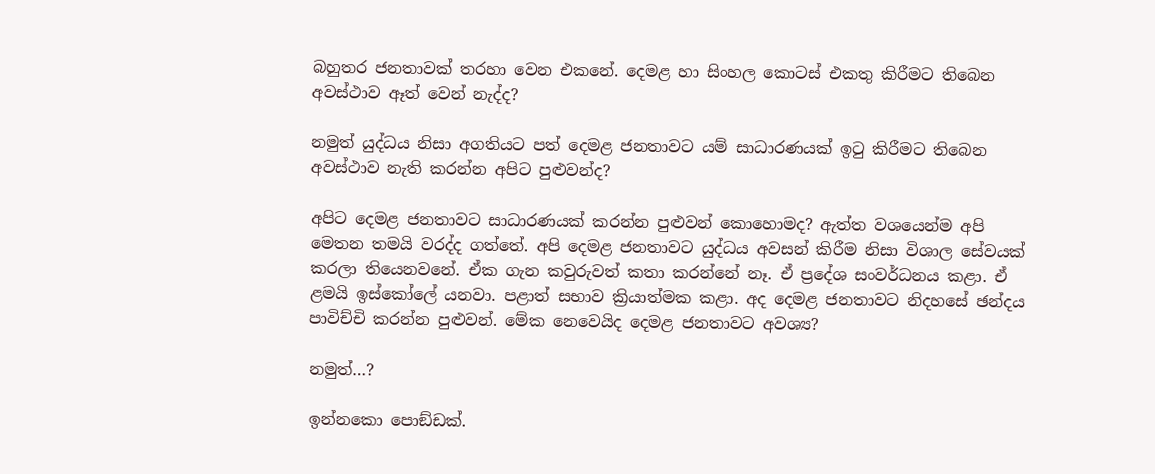බහුතර ජනතාවක් තරහා වෙන එකනේ. දෙමළ හා සිංහල කොටස් එකතු කිරීමට තිබෙන අවස්ථාව ඈත් වෙන් නැද්ද?

නමුත් යුද්ධය නිසා අගතියට පත් දෙමළ ජනතාවට යම් සාධාරණයක් ඉටු කිරීමට තිබෙන අවස්ථාව නැති කරන්න අපිට පුළුවන්ද?

අපිට දෙමළ ජනතාවට සාධාරණයක් කරන්න පුළුවන් කොහොමද? ඇත්ත වශයෙන්ම අපි මෙතන තමයි වරද්ද ගත්තේ. අපි දෙමළ ජනතාවට යුද්ධය අවසන් කිරීම නිසා විශාල සේවයක් කරලා තියෙනවනේ. ඒක ගැන කවුරුවත් කතා කරන්නේ නෑ. ඒ ප්‍රදේශ සංවර්ධනය කළා. ඒ ළමයි ඉස්කෝලේ යනවා. පළාත් සභාව ක්‍රියාත්මක කළා. අද දෙමළ ජනතාවට නිදහසේ ඡන්දය පාවිච්චි කරන්න පුළුවන්. මේක නෙවෙයිද දෙමළ ජනතාවට අවශ්‍ය?

නමුත්…?

ඉන්නකො පොඞ්ඩක්.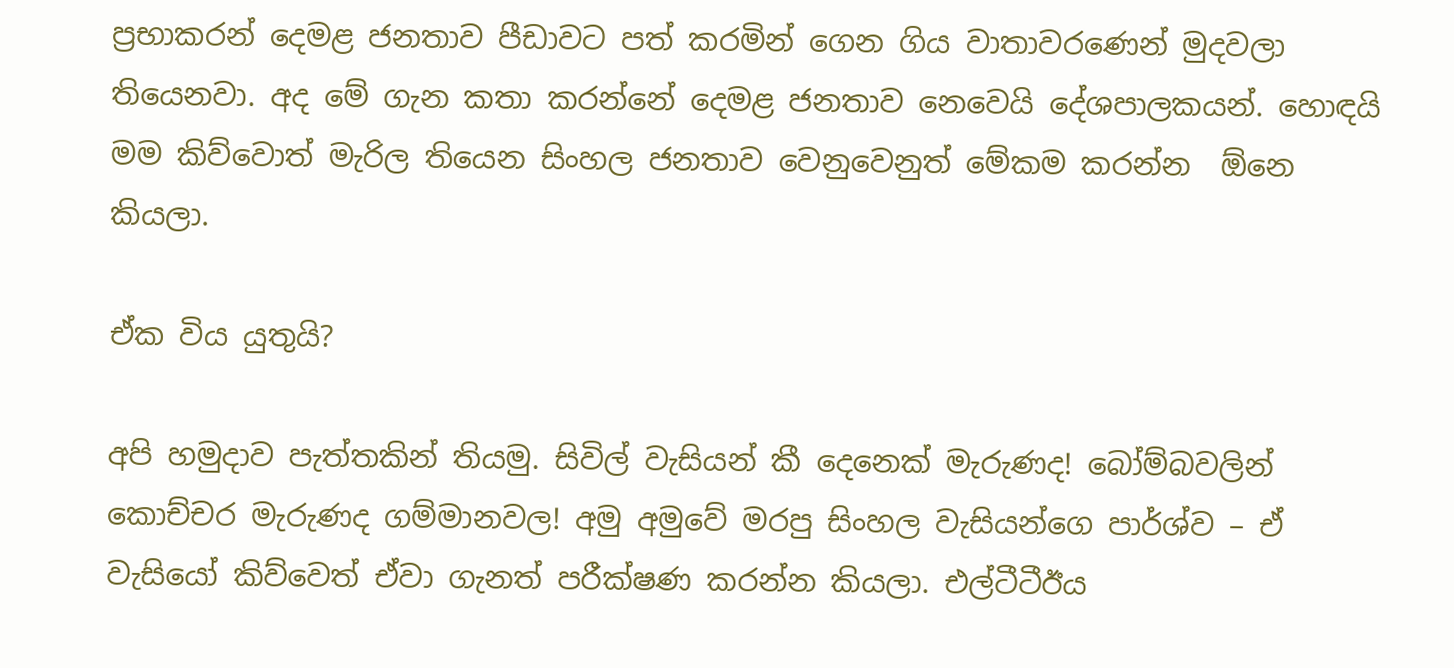ප්‍රභාකරන් දෙමළ ජනතාව පීඩාවට පත් කරමින් ගෙන ගිය වාතාවරණෙන් මුදවලා තියෙනවා. අද මේ ගැන කතා කරන්නේ දෙමළ ජනතාව නෙවෙයි දේශපාලකයන්. හොඳයි මම කිව්වොත් මැරිල තියෙන සිංහල ජනතාව වෙනුවෙනුත් මේකම කරන්න  ඕනෙ කියලා.

ඒක විය යුතුයි?

අපි හමුදාව පැත්තකින් තියමු. සිවිල් වැසියන් කී දෙනෙක් මැරුණද! බෝම්බවලින් කොච්චර මැරුණද ගම්මානවල! අමු අමුවේ මරපු සිංහල වැසියන්ගෙ පාර්ශ්ව – ඒ වැසියෝ කිව්වෙත් ඒවා ගැනත් පරීක්ෂණ කරන්න කියලා. එල්ටීටීඊය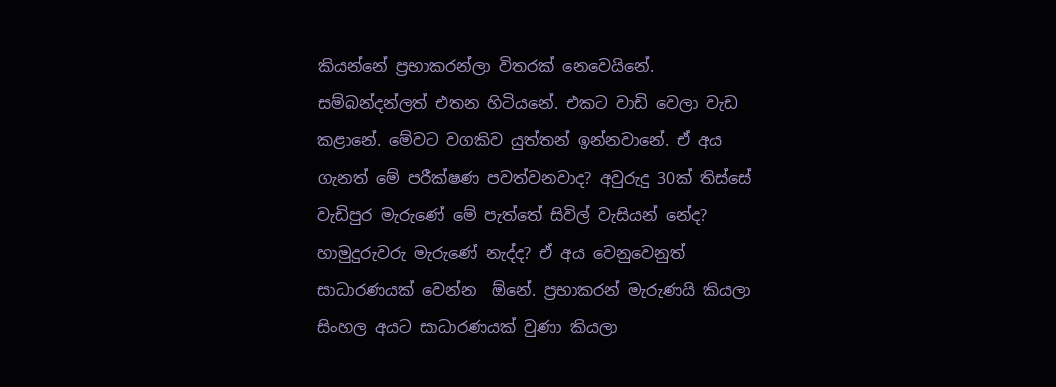කියන්නේ ප්‍රභාකරන්ලා විතරක් නෙවෙයිනේ. සම්බන්දන්ලත් එතන හිටියනේ. එකට වාඩි වෙලා වැඩ කළානේ. මේවට වගකිව යුත්තන් ඉන්නවානේ. ඒ අය ගැනත් මේ පරීක්ෂණ පවත්වනවාද? අවුරුදු 30ක් තිස්සේ වැඩිපුර මැරුණේ මේ පැත්තේ සිවිල් වැසියන් නේද? හාමුදුරුවරු මැරුණේ නැද්ද? ඒ අය වෙනුවෙනුත් සාධාරණයක් වෙන්න  ඕනේ. ප්‍රභාකරන් මැරුණයි කියලා සිංහල අයට සාධාරණයක් වුණා කියලා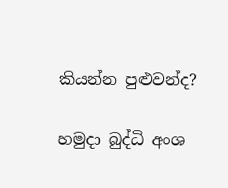කියන්න පුළුවන්ද?

හමුදා බුද්ධි අංශ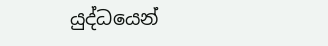යුද්ධයෙන්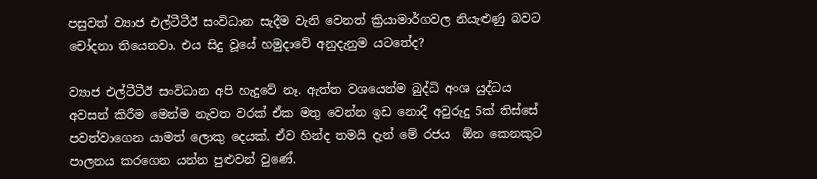පසුවත් ව්‍යාජ එල්ටීටීඊ සංවිධාන සැදීම වැනි වෙනත් ක්‍රියාමාර්ගවල නියැළුණු බවට චෝදනා තියෙනවා. එය සිදු වූයේ හමුදාවේ අනුදැනුම යටතේද?

ව්‍යාජ එල්ටීටීඊ සංවිධාන අපි හැදුවේ නෑ. ඇත්ත වශයෙන්ම බුද්ධි අංශ යුද්ධය අවසන් කිරීම මෙන්ම නැවත වරක් ඒක මතු වෙන්න ඉඩ නොදී අවුරුදු 5ක් තිස්සේ පවත්වාගෙන යාමත් ලොකු දෙයක්. ඒව හින්ද තමයි දැන් මේ රජය  ඕන කෙනකුට පාලනය කරගෙන යන්න පුළුවන් වුණේ.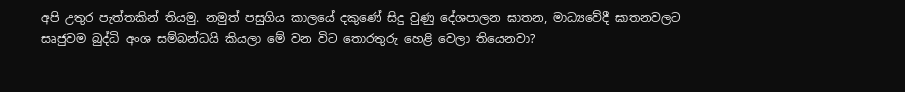අපි උතුර පැත්තකින් තියමු. නමුත් පසුගිය කාලයේ දකුණේ සිදු වුණු දේශපාලන ඝාතන, මාධ්‍යවේදී ඝාතනවලට සෘජුවම බුද්ධි අංශ සම්බන්ධයි කියලා මේ වන විට තොරතුරු හෙළි වෙලා තියෙනවා?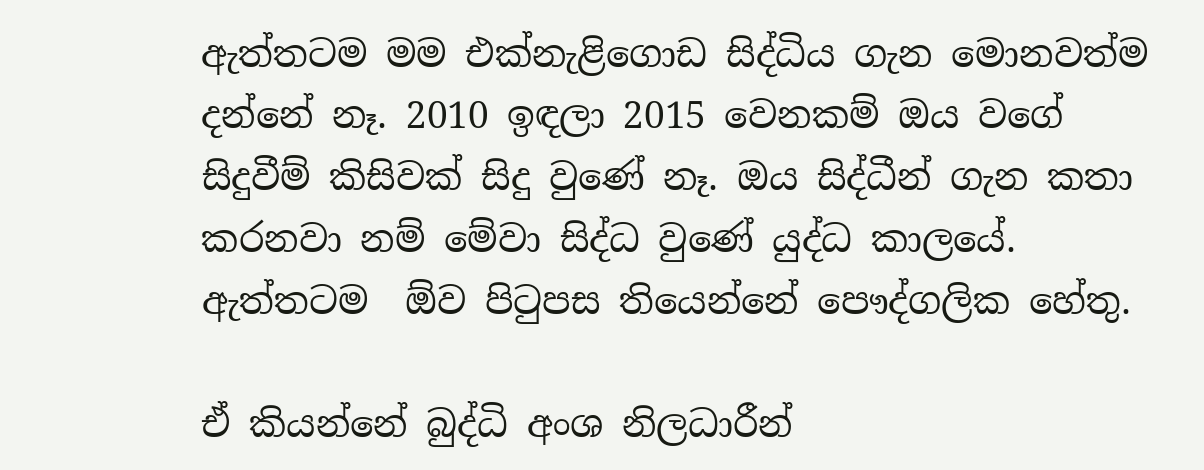ඇත්තටම මම එක්නැළිගොඩ සිද්ධිය ගැන මොනවත්ම දන්නේ නෑ. 2010 ඉඳලා 2015 වෙනකම් ඔය වගේ සිදුවීම් කිසිවක් සිදු වුණේ නෑ. ඔය සිද්ධීන් ගැන කතා කරනවා නම් මේවා සිද්ධ වුණේ යුද්ධ කාලයේ. ඇත්තටම  ඕව පිටුපස තියෙන්නේ පෞද්ගලික හේතු.

ඒ කියන්නේ බුද්ධි අංශ නිලධාරීන්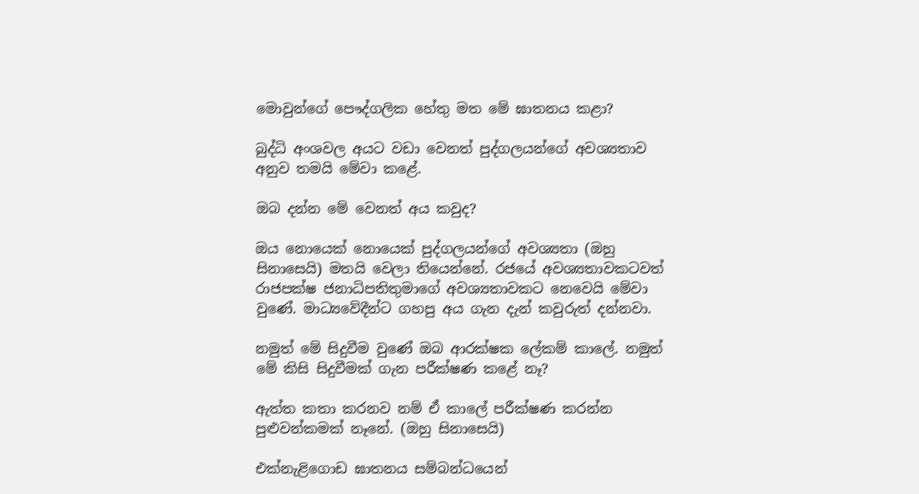මොවුන්ගේ පෞද්ගලික හේතු මත මේ ඝාතනය කළා?

බුද්ධි අංශවල අයට වඩා වෙනත් පුද්ගලයන්ගේ අවශ්‍යතාව අනුව තමයි මේවා කළේ.

ඔබ දන්න මේ වෙනත් අය කවුද?

ඔය නොයෙක් නොයෙක් පුද්ගලයන්ගේ අවශ්‍යතා (ඔහු සිනාසෙයි) මතයි වෙලා තියෙන්නේ. රජයේ අවශ්‍යතාවකටවත් රාජපක්ෂ ජනාධිපතිතුමාගේ අවශ්‍යතාවකට නෙවෙයි මේවා වුණේ. මාධ්‍යවේදීන්ට ගහපු අය ගැන දැන් කවුරුත් දන්නවා.

නමුත් මේ සිදුවීම වුණේ ඔබ ආරක්ෂක ලේකම් කාලේ. නමුත් මේ කිසි සිදුවීමක් ගැන පරීක්ෂණ කළේ නෑ?

ඇත්ත කතා කරනව නම් ඒ කාලේ පරීක්ෂණ කරන්න පුළුවන්කමක් නෑනේ. (ඔහු සිනාසෙයි)

එක්නැළිගොඩ ඝාතනය සම්බන්ධයෙන්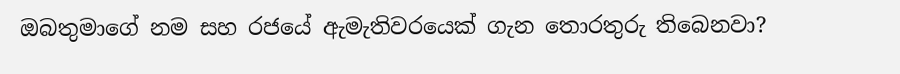ඔබතුමාගේ නම සහ රජයේ ඇමැතිවරයෙක් ගැන තොරතුරු තිබෙනවා?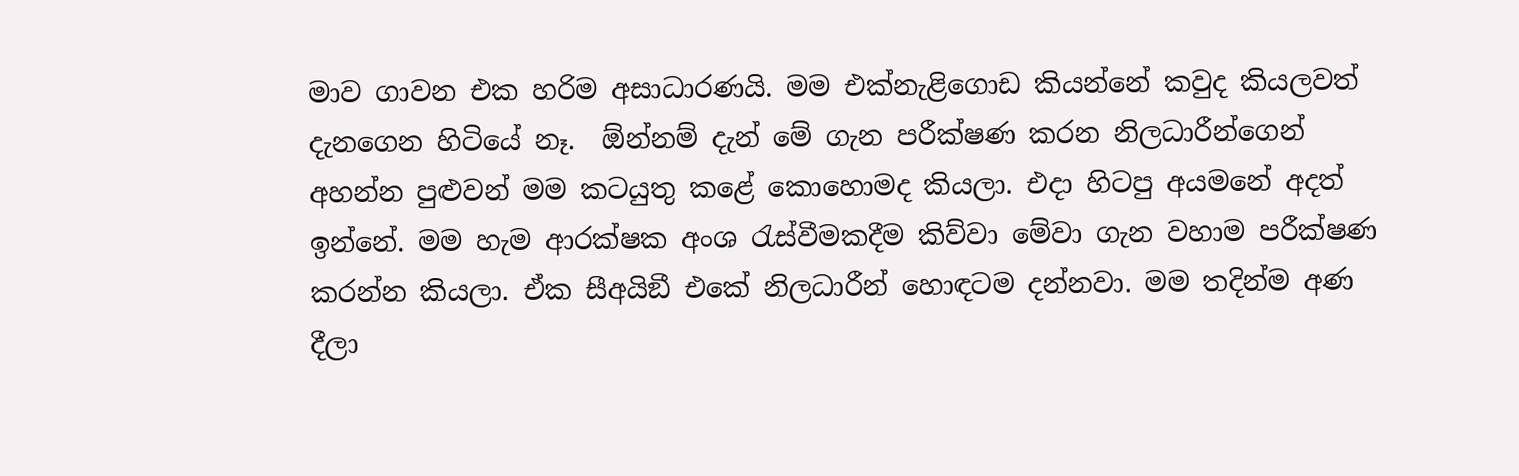මාව ගාවන එක හරිම අසාධාරණයි. මම එක්නැළිගොඩ කියන්නේ කවුද කියලවත් දැනගෙන හිටියේ නෑ.  ඕන්නම් දැන් මේ ගැන පරීක්ෂණ කරන නිලධාරීන්ගෙන් අහන්න පුළුවන් මම කටයුතු කළේ කොහොමද කියලා. එදා හිටපු අයමනේ අදත් ඉන්නේ. මම හැම ආරක්ෂක අංශ රැස්වීමකදීම කිව්වා මේවා ගැන වහාම පරීක්ෂණ කරන්න කියලා. ඒක සීඅයිඞී එකේ නිලධාරීන් හොඳටම දන්නවා. මම තදින්ම අණ දීලා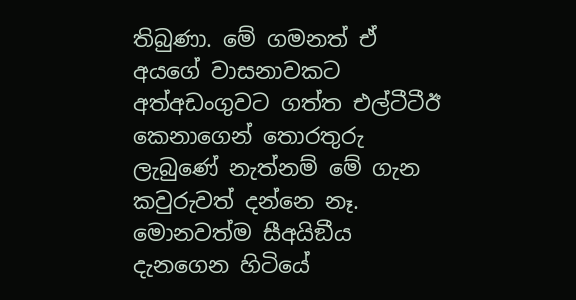තිබුණා. මේ ගමනත් ඒ අයගේ වාසනාවකට අත්අඩංගුවට ගත්ත එල්ටීටීඊ කෙනාගෙන් තොරතුරු ලැබුණේ නැත්නම් මේ ගැන කවුරුවත් දන්නෙ නෑ. මොනවත්ම සීඅයිඞීය දැනගෙන හිටියේ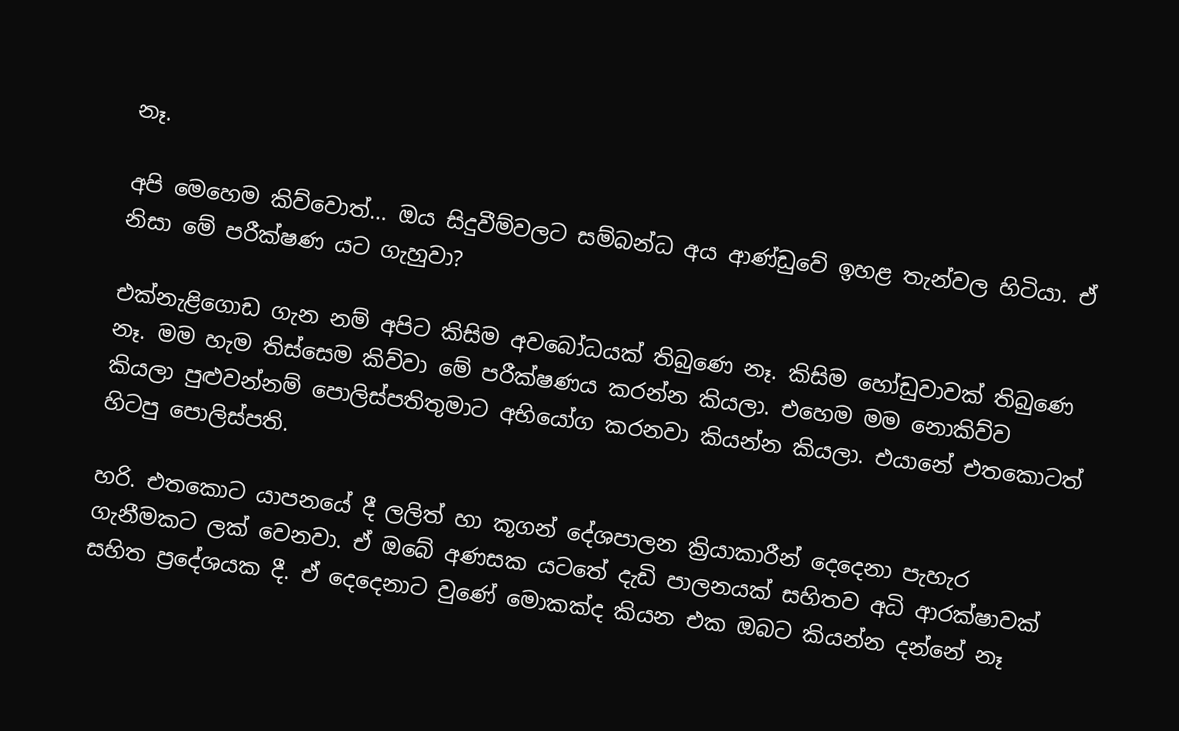නෑ.

අපි මෙහෙම කිව්වොත්… ඔය සිදුවීම්වලට සම්බන්ධ අය ආණ්ඩුවේ ඉහළ තැන්වල හිටියා. ඒ නිසා මේ පරීක්ෂණ යට ගැහුවා?

එක්නැළිගොඩ ගැන නම් අපිට කිසිම අවබෝධයක් තිබුණෙ නෑ. කිසිම හෝඩුවාවක් තිබුණෙ නෑ. මම හැම තිස්සෙම කිව්වා මේ පරීක්ෂණය කරන්න කියලා. එහෙම මම නොකිව්ව කියලා පුළුවන්නම් පොලිස්පතිතුමාට අභියෝග කරනවා කියන්න කියලා. එයානේ එතකොටත් හිටපු පොලිස්පති.

හරි. එතකොට යාපනයේ දී ලලිත් හා කූගන් දේශපාලන ක්‍රියාකාරීන් දෙදෙනා පැහැර ගැනීමකට ලක් වෙනවා. ඒ ඔබේ අණසක යටතේ දැඩි පාලනයක් සහිතව අධි ආරක්ෂාවක් සහිත ප්‍රදේශයක දී. ඒ දෙදෙනාට වුණේ මොකක්ද කියන එක ඔබට කියන්න දන්නේ නෑ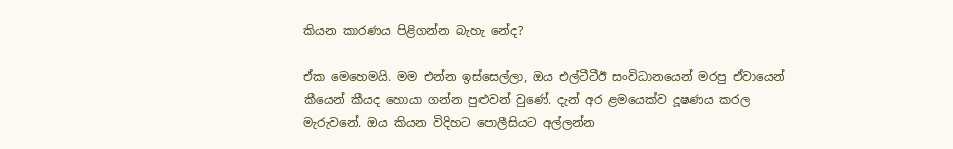කියන කාරණය පිළිගන්න බැහැ නේද?

ඒක මෙහෙමයි. මම එන්න ඉස්සෙල්ලා, ඔය එල්ටීටීඊ සංවිධානයෙන් මරපු ඒවායෙන් කීයෙන් කීයද හොයා ගන්න පුළුවන් වුණේ. දැන් අර ළමයෙක්ව දූෂණය කරල මැරුවනේ. ඔය කියන විදිහට පොලීසියට අල්ලන්න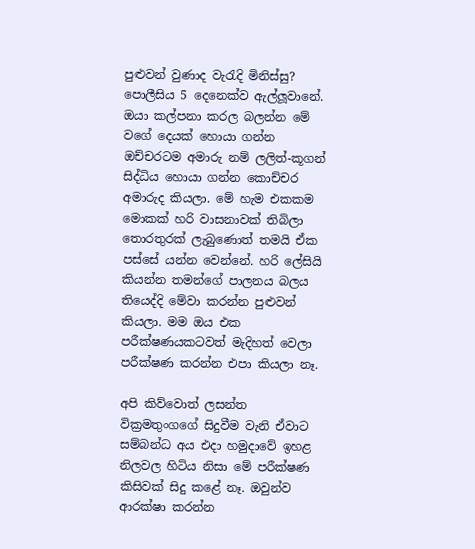පුළුවන් වුණාද වැරැදි මිනිස්සු? පොලීසිය 5 දෙනෙක්ව ඇල්ලූවානේ. ඔයා කල්පනා කරල බලන්න මේ වගේ දෙයක් හොයා ගන්න ඔච්චරටම අමාරු නම් ලලිත්-කූගන් සිද්ධිය හොයා ගන්න කොච්චර අමාරුද කියලා. මේ හැම එකකම මොකක් හරි වාසනාවක් තිබිලා තොරතුරක් ලැබුණොත් තමයි ඒක පස්සේ යන්න වෙන්නේ. හරි ලේසියි කියන්න තමන්ගේ පාලනය බලය තියෙද්දි මේවා කරන්න පුළුවන් කියලා. මම ඔය එක පරීක්ෂණයකටවත් මැදිහත් වෙලා පරීක්ෂණ කරන්න එපා කියලා නෑ.

අපි කිව්වොත් ලසන්ත වික්‍රමතුංගගේ සිදුවීම වැනි ඒවාට සම්බන්ධ අය එදා හමුදාවේ ඉහළ නිලවල හිටිය නිසා මේ පරීක්ෂණ කිසිවක් සිදු කළේ නෑ. ඔවුන්ව ආරක්ෂා කරන්න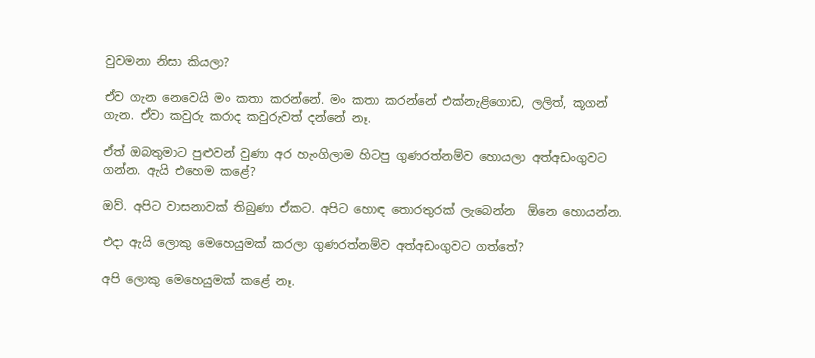වුවමනා නිසා කියලා?

ඒව ගැන නෙවෙයි මං කතා කරන්නේ. මං කතා කරන්නේ එක්නැළිගොඩ, ලලිත්, කූගන් ගැන. ඒවා කවුරු කරාද කවුරුවත් දන්නේ නෑ.

ඒත් ඔබතුමාට පුළුවන් වුණා අර හැංගිලාම හිටපු ගුණරත්නම්ව හොයලා අත්අඩංගුවට ගන්න. ඇයි එහෙම කළේ?

ඔව්. අපිට වාසනාවක් තිබුණා ඒකට. අපිට හොඳ තොරතුරක් ලැබෙන්න  ඕනෙ හොයන්න.

එදා ඇයි ලොකු මෙහෙයුමක් කරලා ගුණරත්නම්ව අත්අඩංගුවට ගත්තේ?

අපි ලොකු මෙහෙයුමක් කළේ නෑ.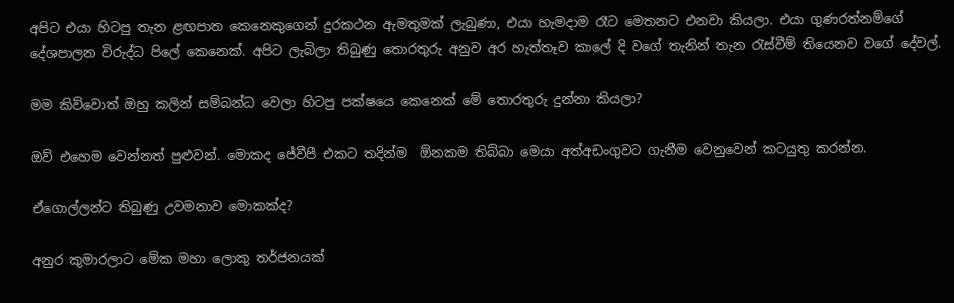අපිට එයා හිටපු තැන ළඟපාත කෙනෙකුගෙන් දුරකථන ඇමතුමක් ලැබුණා, එයා හැමදාම රෑට මෙතනට එනවා කියලා. එයා ගුණරත්නම්ගේ දේශපාලන විරුද්ධ පිලේ කෙනෙක්. අපිට ලැබිලා තිබුණු තොරතුරු අනුව අර හැත්තෑව කාලේ දි වගේ තැනින් තැන රැස්වීම් තියෙනව වගේ දේවල්.

මම කිව්වොත් ඔහු කලින් සම්බන්ධ වෙලා හිටපු පක්ෂයෙ කෙනෙක් මේ තොරතුරු දුන්නා කියලා?

ඔව් එහෙම වෙන්නත් පුළුවන්. මොකද ජේවීපී එකට තදින්ම  ඕනකම තිබ්බා මෙයා අත්අඩංගුවට ගැනීම වෙනුවෙන් කටයුතු කරන්න.

ඒගොල්ලන්ට තිබුණු උවමනාව මොකක්ද?

අනුර කුමාරලාට මේක මහා ලොකු තර්ජනයක්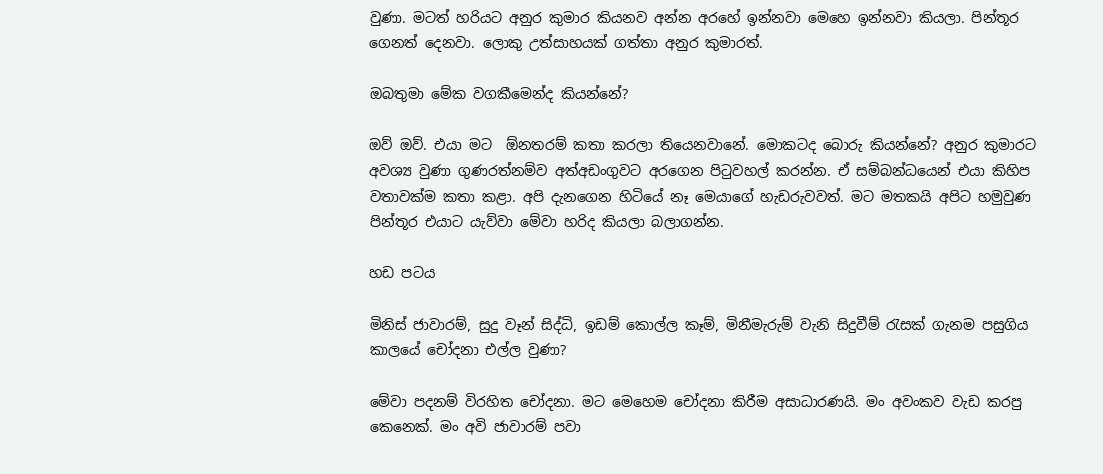වුණා. මටත් හරියට අනුර කුමාර කියනව අන්න අරහේ ඉන්නවා මෙහෙ ඉන්නවා කියලා. පින්තූර ගෙනත් දෙනවා. ලොකු උත්සාහයක් ගත්තා අනුර කුමාරත්.

ඔබතුමා මේක වගකීමෙන්ද කියන්නේ?

ඔව් ඔව්. එයා මට  ඕනතරම් කතා කරලා තියෙනවානේ. මොකටද බොරු කියන්නේ? අනුර කුමාරට අවශ්‍ය වුණා ගුණරත්නම්ව අත්අඩංගුවට අරගෙන පිටුවහල් කරන්න. ඒ සම්බන්ධයෙන් එයා කිහිප වතාවක්ම කතා කළා. අපි දැනගෙන හිටියේ නෑ මෙයාගේ හැඩරුවවත්. මට මතකයි අපිට හමුවුණ පින්තූර එයාට යැව්වා මේවා හරිද කියලා බලාගන්න.

හඩ පටය

මිනිස් ජාවාරම්, සුදු වෑන් සිද්ධි, ඉඩම් කොල්ල කෑම්, මිනීමැරුම් වැනි සිදුවීම් රැසක් ගැනම පසුගිය කාලයේ චෝදනා එල්ල වුණා?

මේවා පදනම් විරහිත චෝදනා. මට මෙහෙම චෝදනා කිරීම අසාධාරණයි. මං අවංකව වැඩ කරපු කෙනෙක්. මං අවි ජාවාරම් පවා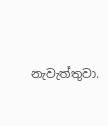නැවැත්තුවා.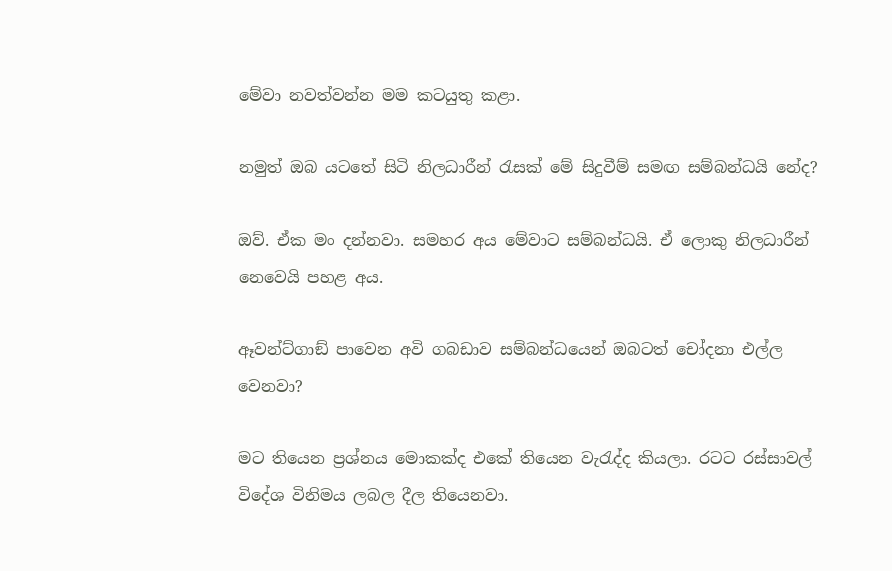මේවා නවත්වන්න මම කටයුතු කළා.

නමුත් ඔබ යටතේ සිටි නිලධාරීන් රැසක් මේ සිදුවීම් සමඟ සම්බන්ධයි නේද?

ඔව්. ඒක මං දන්නවා. සමහර අය මේවාට සම්බන්ධයි. ඒ ලොකු නිලධාරීන් නෙවෙයි පහළ අය.

ඈවන්ට්ගාඞ් පාවෙන අවි ගබඩාව සම්බන්ධයෙන් ඔබටත් චෝදනා එල්ල වෙනවා?

මට තියෙන ප්‍රශ්නය මොකක්ද එකේ තියෙන වැරැද්ද කියලා. රටට රස්සාවල් විදේශ විනිමය ලබල දීල තියෙනවා.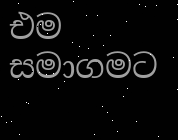එම සමාගමට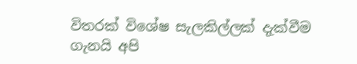විතරක් විශේෂ සැලකිල්ලක් දැක්වීම ගැනයි අපි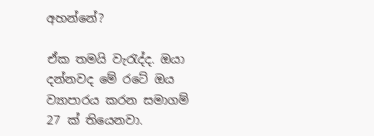අහන්නේ?

ඒක තමයි වැරැද්ද. ඔයා දන්නවද මේ රටේ ඔය ව්‍යාපාරය කරන සමාගම් 27 ක් තියෙනවා.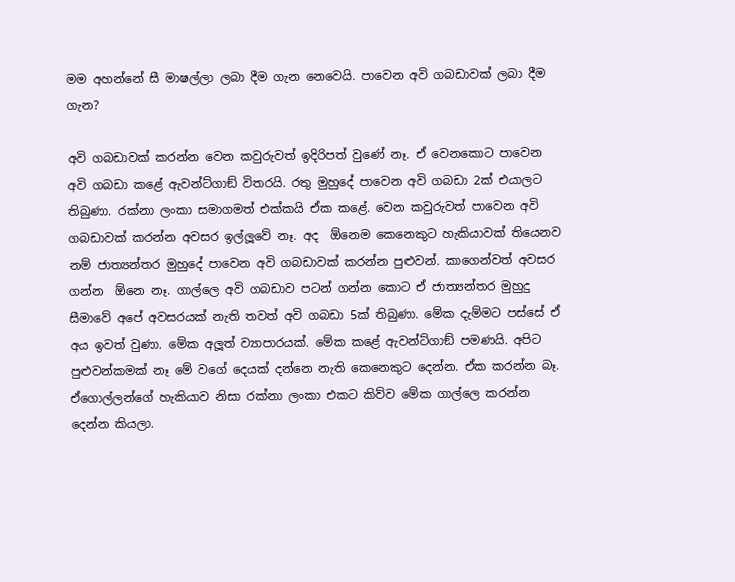මම අහන්නේ සී මාෂල්ලා ලබා දීම ගැන නෙවෙයි. පාවෙන අවි ගබඩාවක් ලබා දීම ගැන?

අවි ගබඩාවක් කරන්න වෙන කවුරුවත් ඉදිරිපත් වුණේ නෑ. ඒ වෙනකොට පාවෙන අවි ගබඩා කළේ ඇවන්ට්ගාඞ් විතරයි. රතු මුහුදේ පාවෙන අවි ගබඩා 2ක් එයාලට තිබුණා. රක්නා ලංකා සමාගමත් එක්කයි ඒක කළේ. වෙන කවුරුවත් පාවෙන අවි ගබඩාවක් කරන්න අවසර ඉල්ලූවේ නෑ. අද  ඕනෙම කෙනෙකුට හැකියාවක් තියෙනව නම් ජාත්‍යන්තර මුහුදේ පාවෙන අවි ගබඩාවක් කරන්න පුළුවන්. කාගෙන්වත් අවසර ගන්න  ඕනෙ නෑ. ගාල්ලෙ අවි ගබඩාව පටන් ගන්න කොට ඒ ජාත්‍යන්තර මුහුදු සීමාවේ අපේ අවසරයක් නැති තවත් අවි ගබඩා 5ක් තිබුණා. මේක දැම්මට පස්සේ ඒ අය ඉවත් වුණා. මේක අලූත් ව්‍යාපාරයක්. මේක කළේ ඇවන්ට්ගාඞ් පමණයි. අපිට පුළුවන්කමක් නෑ මේ වගේ දෙයක් දන්නෙ නැති කෙනෙකුට දෙන්න. ඒක කරන්න බෑ. ඒගොල්ලන්ගේ හැකියාව නිසා රක්නා ලංකා එකට කිව්ව මේක ගාල්ලෙ කරන්න දෙන්න කියලා.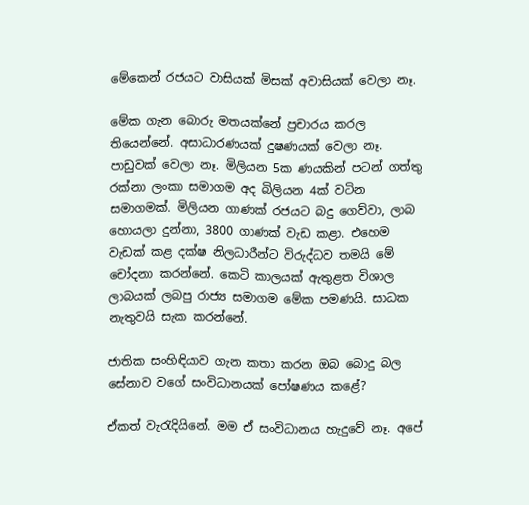මේකෙන් රජයට වාසියක් මිසක් අවාසියක් වෙලා නෑ.

මේක ගැන බොරු මතයක්නේ ප්‍රචාරය කරල තියෙන්නේ. අසාධාරණයක් දුෂණයක් වෙලා නෑ. පාඩුවක් වෙලා නෑ. මිලියන 5ක ණයකින් පටන් ගත්තු රක්නා ලංකා සමාගම අද බිලියන 4ක් වටින සමාගමක්. මිලියන ගාණක් රජයට බදු ගෙව්වා, ලාබ හොයලා දුන්නා, 3800 ගාණක් වැඩ කළා. එහෙම වැඩක් කළ දක්ෂ නිලධාරීන්ට විරුද්ධව තමයි මේ චෝදනා කරන්නේ. කෙටි කාලයක් ඇතුළත විශාල ලාබයක් ලබපු රාජ්‍ය සමාගම මේක පමණයි. සාධක නැතුවයි සැක කරන්නේ.

ජාතික සංහිඳියාව ගැන කතා කරන ඔබ බොදු බල සේනාව වගේ සංවිධානයක් පෝෂණය කළේ?

ඒකත් වැරැදියිනේ. මම ඒ සංවිධානය හැදුවේ නෑ. අපේ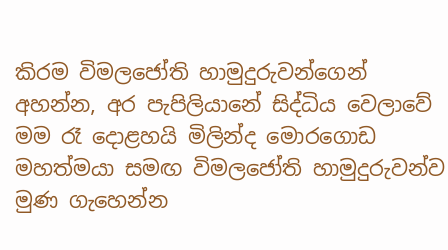කිරම විමලජෝති හාමුදුරුවන්ගෙන් අහන්න, අර පැපිලියානේ සිද්ධිය වෙලාවේ මම රෑ දොළහයි මිලින්ද මොරගොඩ මහත්මයා සමඟ විමලජෝති හාමුදුරුවන්ව මුණ ගැහෙන්න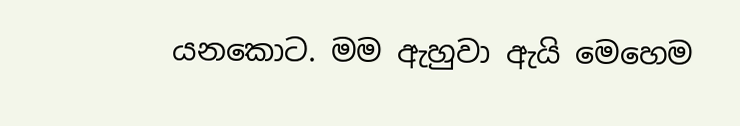යනකොට. මම ඇහුවා ඇයි මෙහෙම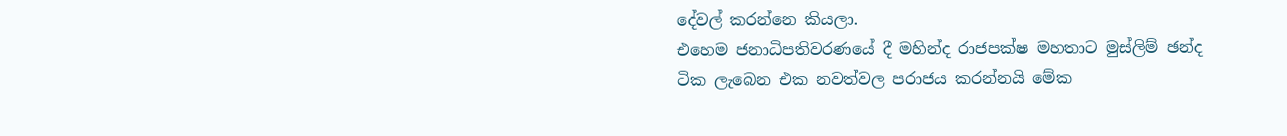දේවල් කරන්නෙ කියලා.
එහෙම ජනාධිපතිවරණයේ දී මහින්ද රාජපක්ෂ මහතාට මුස්ලිම් ඡන්ද ටික ලැබෙන එක නවත්වල පරාජය කරන්නයි මේක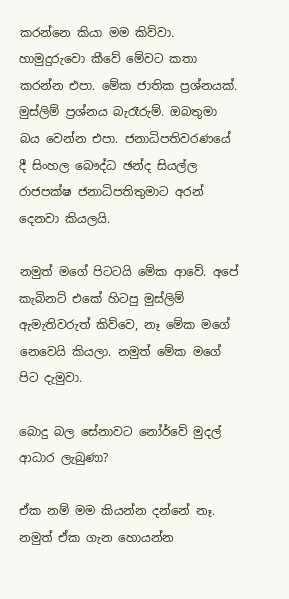කරන්නෙ කියා මම කිව්වා. හාමුදුරුවො කීවේ මේවට කතා කරන්න එපා. මේක ජාතික ප්‍රශ්නයක්. මුස්ලිම් ප්‍රශ්නය බැරෑරුම්. ඔබතුමා බය වෙන්න එපා. ජනාධිපතිවරණයේ දී සිංහල බෞද්ධ ඡන්ද සියල්ල රාජපක්ෂ ජනාධිපතිතුමාට අරන් දෙනවා කියලයි.

නමුත් මගේ පිටටයි මේක ආවේ. අපේ කැබිනට් එකේ හිටපු මුස්ලිම් ඇමැතිවරුත් කිව්වෙ, නෑ මේක මගේ නෙවෙයි කියලා. නමුත් මේක මගේ පිට දැමුවා.

බොදු බල සේනාවට නෝර්වේ මුදල් ආධාර ලැබුණා?

ඒක නම් මම කියන්න දන්නේ නෑ. නමුත් ඒක ගැන හොයන්න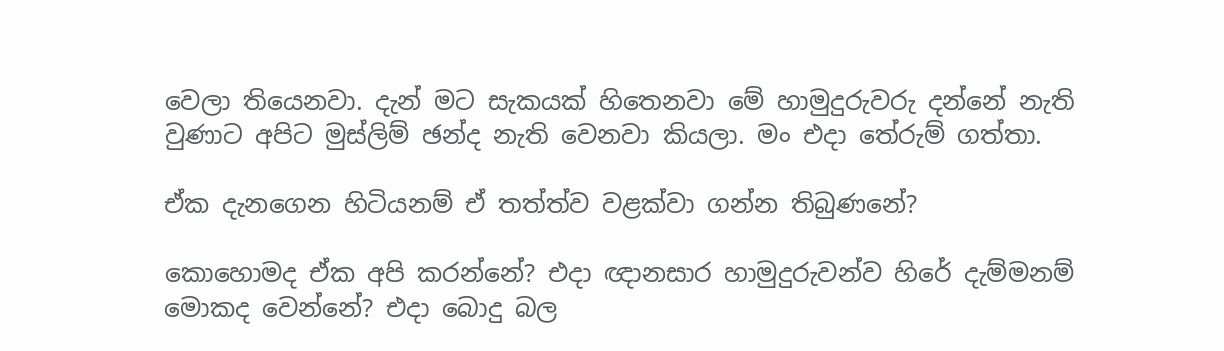වෙලා තියෙනවා. දැන් මට සැකයක් හිතෙනවා මේ හාමුදුරුවරු දන්නේ නැති වුණාට අපිට මුස්ලිම් ඡන්ද නැති වෙනවා කියලා. මං එදා තේරුම් ගත්තා.

ඒක දැනගෙන හිටියනම් ඒ තත්ත්ව වළක්වා ගන්න තිබුණනේ?

කොහොමද ඒක අපි කරන්නේ? එදා ඥානසාර හාමුදුරුවන්ව හිරේ දැම්මනම් මොකද වෙන්නේ? එදා බොදු බල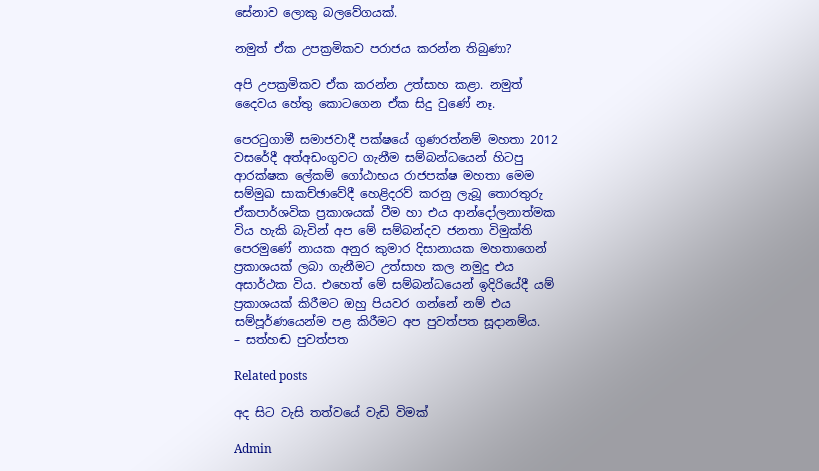සේනාව ලොකු බලවේගයක්.

නමුත් ඒක උපක්‍රමිකව පරාජය කරන්න තිබුණා?

අපි උපක්‍රමිකව ඒක කරන්න උත්සාහ කළා. නමුත් දෛවය හේතු කොටගෙන ඒක සිදු වුණේ නෑ.

පෙරටුගාමී සමාජවාදී පක්ෂයේ ගුණරත්නම් මහතා 2012 වසරේදී අත්අඩංගුවට ගැනීම සම්බන්ධයෙන් හිටපු ආරක්ෂක ලේකම් ගෝඨාභය රාජපක්ෂ මහතා මෙම සම්මුඛ සාකච්ඡාවේදී හෙළිදරව් කරනු ලැබූ තොරතුරු ඒකපාර්ශවික ප්‍රකාශයක් වීම හා එය ආන්දෝලනාත්මක විය හැකි බැවින් අප මේ සම්බන්දව ජනතා විමුක්ති පෙරමුණේ නායක අනුර කුමාර දිසානායක මහතාගෙන් ප්‍රකාශයක් ලබා ගැනීමට උත්සාහ කල නමුදු එය අසාර්ථක විය. එහෙත් මේ සම්බන්ධයෙන් ඉදිරියේදී යම් ප්‍රකාශයක් කිරීමට ඔහු පියවර ගන්නේ නම් එය සම්පූර්ණයෙන්ම පළ කිරීමට අප පුවත්පත සූදානම්ය.
– සත්හඬ පුවත්පත

Related posts

අද සිට වැසි තත්වයේ වැඩි විමක්

Admin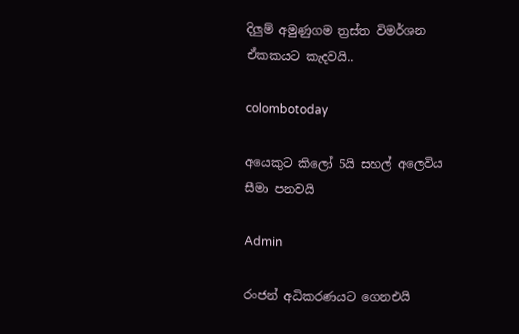දිලුම් අමුණුගම ත්‍රස්ත විමර්ශන ඒකකයට කැදවයි..

colombotoday

අයෙකුට කිලෝ 5යි සහල් අලෙවිය සීමා පනවයි

Admin

රංජන් අධිකරණයට ගෙනඑයි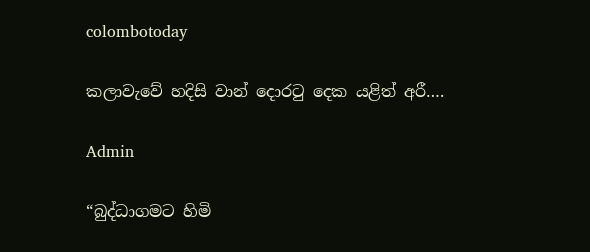colombotoday

කලාවැවේ හදිසි වාන් දොරටු දෙක යළිත් අරී….

Admin

“බුද්ධාගමට හිමි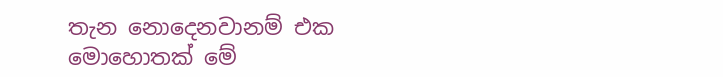තැන නොදෙනවානම් එක මොහොතක් මේ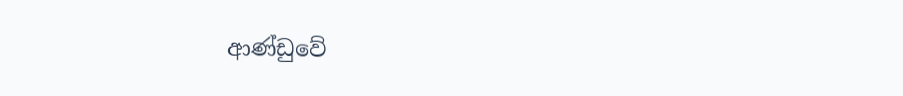ආණ්ඩුවේ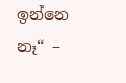ඉන්නෙ නෑ“ –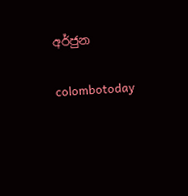අර්ජුන

colombotoday